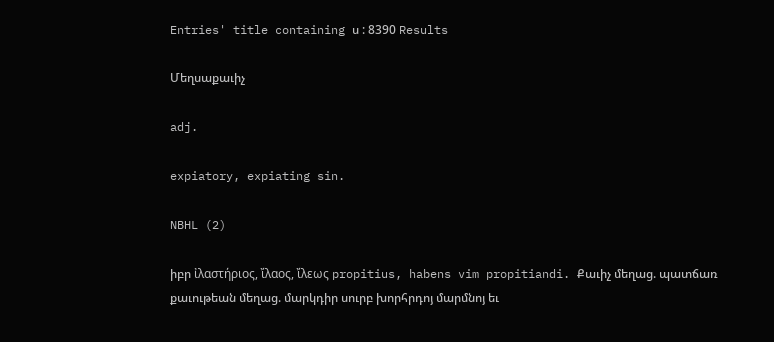Entries' title containing ս : 8390 Results

Մեղսաքաւիչ

adj.

expiatory, expiating sin.

NBHL (2)

իբր ἰλαστήριος, ἴλαος, ἴλεως propitius, habens vim propitiandi. Քաւիչ մեղաց. պատճառ քաւութեան մեղաց. մարկդիր սուրբ խորհրդոյ մարմնոյ եւ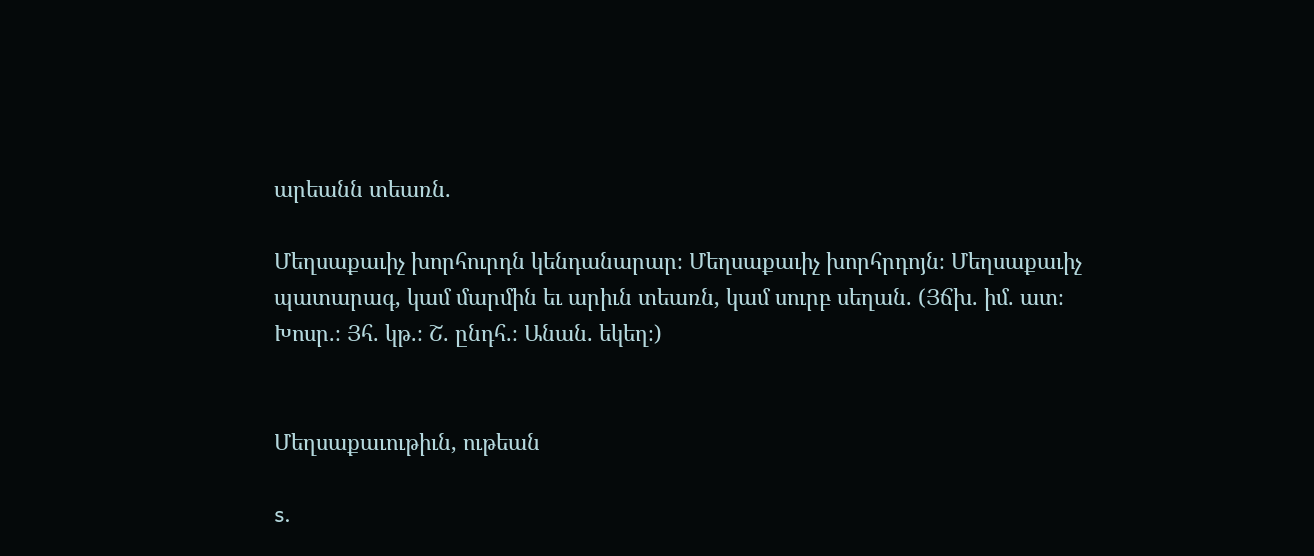արեանն տեառն.

Մեղսաքաւիչ խորհուրդն կենդանարար։ Մեղսաքաւիչ խորհրդոյն։ Մեղսաքաւիչ պատարագ, կամ մարմին եւ արիւն տեառն, կամ սուրբ սեղան. (Յճխ. իմ. ատ։ Խոսր.։ Յհ. կթ.։ Շ. ընդհ.։ Անան. եկեղ։)


Մեղսաքաւութիւն, ութեան

s.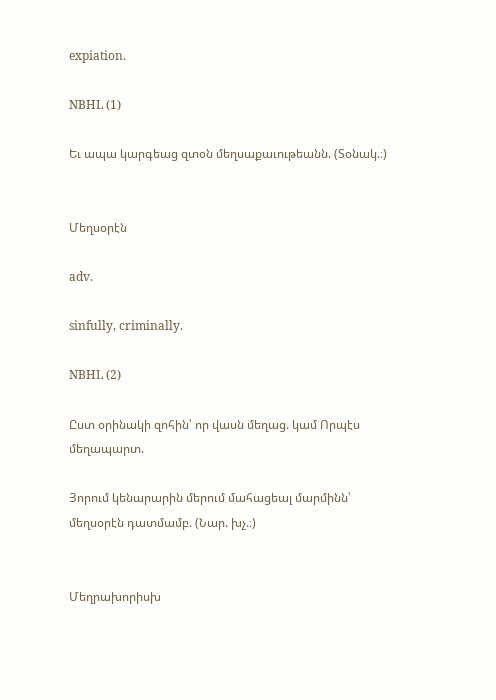expiation.

NBHL (1)

Եւ ապա կարգեաց զտօն մեղսաքաւութեանն. (Տօնակ.։)


Մեղսօրէն

adv.

sinfully, criminally.

NBHL (2)

Ըստ օրինակի զոհին՝ որ վասն մեղաց. կամ Որպէս մեղապարտ.

Յորում կենարարին մերում մահացեալ մարմինն՝ մեղսօրէն դատմամբ. (Նար. խչ.։)


Մեղրախորիսխ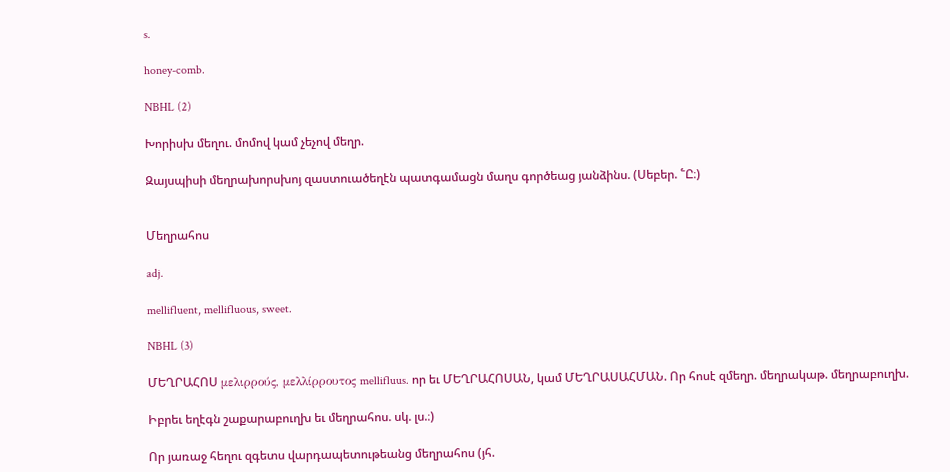s.

honey-comb.

NBHL (2)

Խորիսխ մեղու. մոմով կամ չեչով մեղր.

Զայսպիսի մեղրախորսխոյ զաստուածեղէն պատգամացն մաղս գործեաց յանձինս. (Սեբեր. ՟Ը։)


Մեղրահոս

adj.

mellifluent, mellifluous, sweet.

NBHL (3)

ՄԵՂՐԱՀՈՍ μελιρρούς, μελλίρρουτος mellifluus. որ եւ ՄԵՂՐԱՀՈՍԱՆ, կամ ՄԵՂՐԱՍԱՀՄԱՆ. Որ հոսէ զմեղր. մեղրակաթ. մեղրաբուղխ.

Իբրեւ եղէգն շաքարաբուղխ եւ մեղրահոս. սկ. լս.։)

Որ յառաջ հեղու զգետս վարդապետութեանց մեղրահոս (յհ.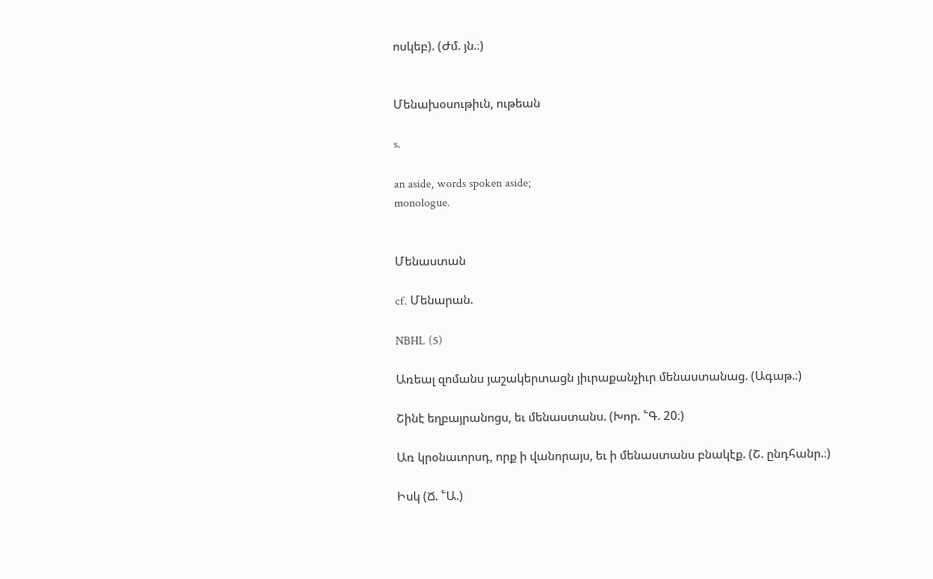ոսկեբ). (Ժմ. յն.։)


Մենախօսութիւն, ութեան

s.

an aside, words spoken aside;
monologue.


Մենաստան

cf. Մենարան.

NBHL (5)

Առեալ զոմանս յաշակերտացն յիւրաքանչիւր մենաստանաց. (Ագաթ.։)

Շինէ եղբայրանոցս, եւ մենաստանս. (Խոր. ՟Գ. 20։)

Առ կրօնաւորսդ, որք ի վանորայս, եւ ի մենաստանս բնակէք. (Շ. ընդհանր.։)

Իսկ (Ճ. ՟Ա.)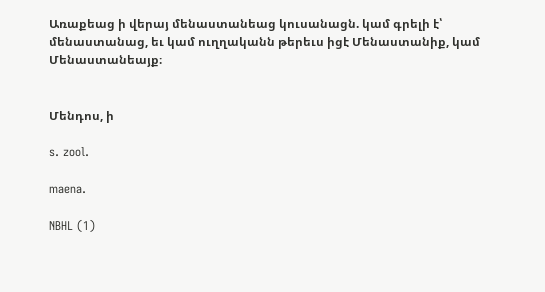Առաքեաց ի վերայ մենաստանեաց կուսանացն. կամ գրելի է՝ մենաստանաց, եւ կամ ուղղականն թերեւս իցէ Մենաստանիք, կամ Մենաստանեայք։


Մենդոս, ի

s. zool.

maena.

NBHL (1)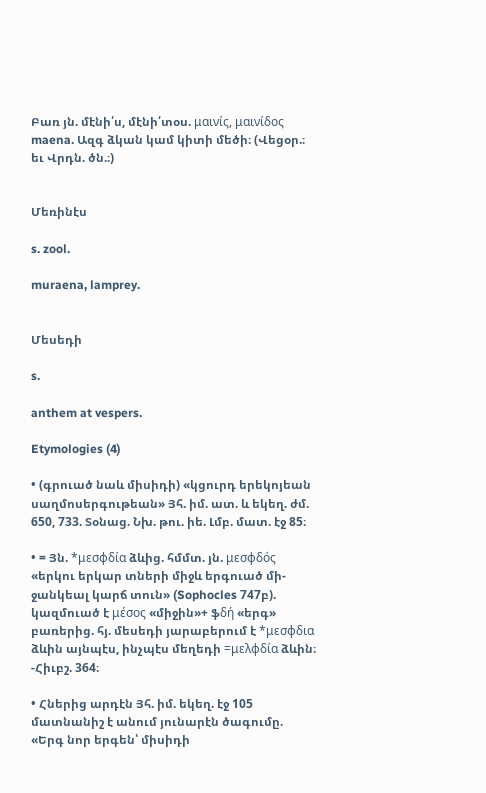Բառ յն. մէնի՛ս, մէնի՛տօս. μαινίς, μαινίδος maena. Ազգ ձկան կամ կիտի մեծի։ (Վեցօր.։ եւ Վրդն. ծն.։)


Մեռինէս

s. zool.

muraena, lamprey.


Մեսեդի

s.

anthem at vespers.

Etymologies (4)

• (գրուած նաև միսիդի) «կցուրդ երեկոյեան սաղմոսերգութեան» Յհ. իմ. ատ. և եկեղ. ժմ. 650, 733. Տօնաց. Նխ. թու. իե. Լմբ. մատ. էջ 85։

• = Յն. *μεσφδία ձևից. հմմտ. յն. μεσφδός «երկու երկար տների միջև երգուած մի-ջանկեալ կարճ տուն» (Sophocles 747բ). կազմուած է μέσος «միջին»+ ֆδή «երգ» բառերից. հյ. մեսեդի յարաբերում է *μεσφδια ձևին այնպէս, ինչպէս մեղեդի =μελφδία ձևին։ -Հիւբշ. 364։

• Հներից արդէն Յհ. իմ. եկեղ. էջ 105 մատնանիշ է անում յունարէն ծագումը. «Երգ նոր երգեն՝ միսիդի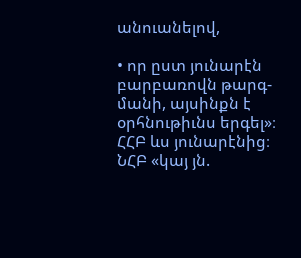անուանելով,

• որ ըստ յունարէն բարբառովն թարգ-մանի, այսինքն է օրհնութիւնս երգել»։ ՀՀԲ ևս յունարէնից։ ՆՀԲ «կայ յն.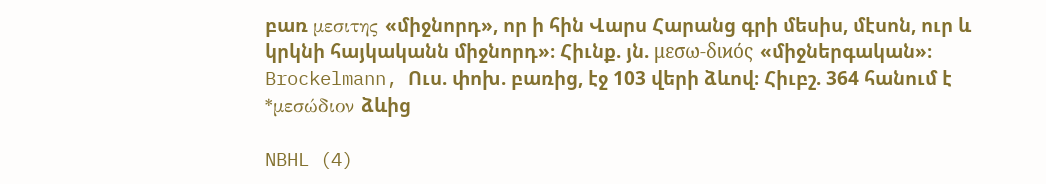բառ μεσιτης «միջնորդ», որ ի հին Վարս Հարանց գրի մեսիս, մէսոն, ուր և կրկնի հայկականն միջնորդ»։ Հիւնք. յն. μεσω-διϰός «միջներգական»։ Brockelmann, Ուս. փոխ. բառից, էջ 103 վերի ձևով։ Հիւբշ. 364 հանում է *μεσώδιον ձևից

NBHL (4)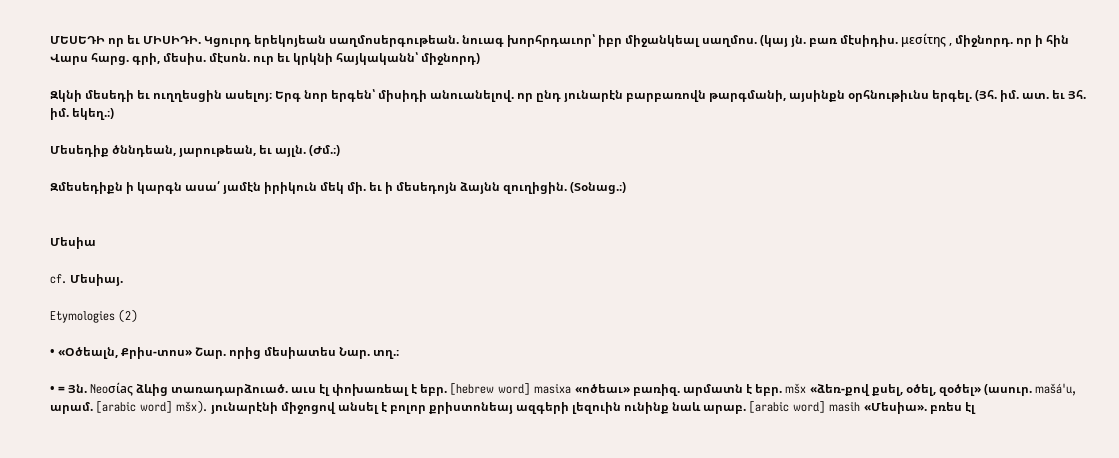ՄԵՍԵԴԻ որ եւ ՄԻՍԻԴԻ. Կցուրդ երեկոյեան սաղմոսերգութեան. նուագ խորհրդաւոր՝ իբր միջանկեալ սաղմոս. (կայ յն. բառ մէսիդիս. μεσίτης , միջնորդ. որ ի հին Վարս հարց. գրի, մեսիս. մէսոն. ուր եւ կրկնի հայկականն՝ միջնորդ)

Զկնի մեսեդի եւ ուղղեսցին ասելոյ։ Երգ նոր երգեն՝ միսիդի անուանելով. որ ընդ յունարէն բարբառովն թարգմանի, այսինքն օրհնութիւնս երգել. (Յհ. իմ. ատ. եւ Յհ. իմ. եկեղ.։)

Մեսեդիք ծննդեան, յարութեան, եւ այլն. (Ժմ.։)

Զմեսեդիքն ի կարգն ասա՛ յամէն իրիկուն մեկ մի. եւ ի մեսեդոյն ձայնն զուղիցին. (Տօնաց.։)


Մեսիա

cf. Մեսիայ.

Etymologies (2)

• «Օծեալն, Քրիս-տոս» Շար. որից մեսիատես Նար. տղ.։

• = Յն. Neoσίaς ձևից տառադարձուած. աւս էլ փոխառեալ է եբր. [hebrew word] masixa «ոծեաւ» բառիզ. արմատն է եբր. mšx «ձեռ-քով քսել, օծել, զօծել» (ասուր. mašá'u, արամ. [arabic word] mšx). յունարէնի միջոցով անսել է բոլոր քրիստոնեայ ազգերի լեզուին ունինք նաև արաբ. [arabic word] masih «Մեսիա». բռես էլ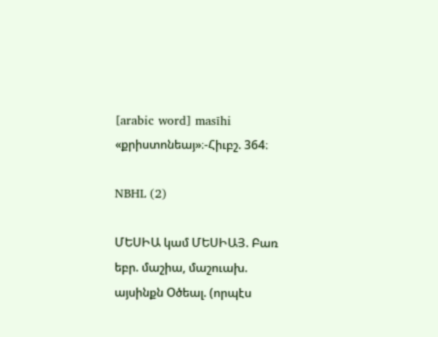[arabic word] masīhi «քրիստոնեայ»։-Հիւբշ. 364։

NBHL (2)

ՄԵՍԻԱ կամ ՄԵՍԻԱՅ. Բառ եբր. մաշիա, մաշուախ. այսինքն Օծեալ. (որպէս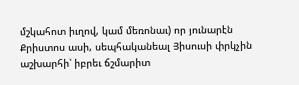մշկահոտ իւղով, կամ մեռոնաւ) որ յունարէն Քրիստոս ասի, սեպհականեալ Յիսուսի փրկչին աշխարհի՝ իբրեւ ճշմարիտ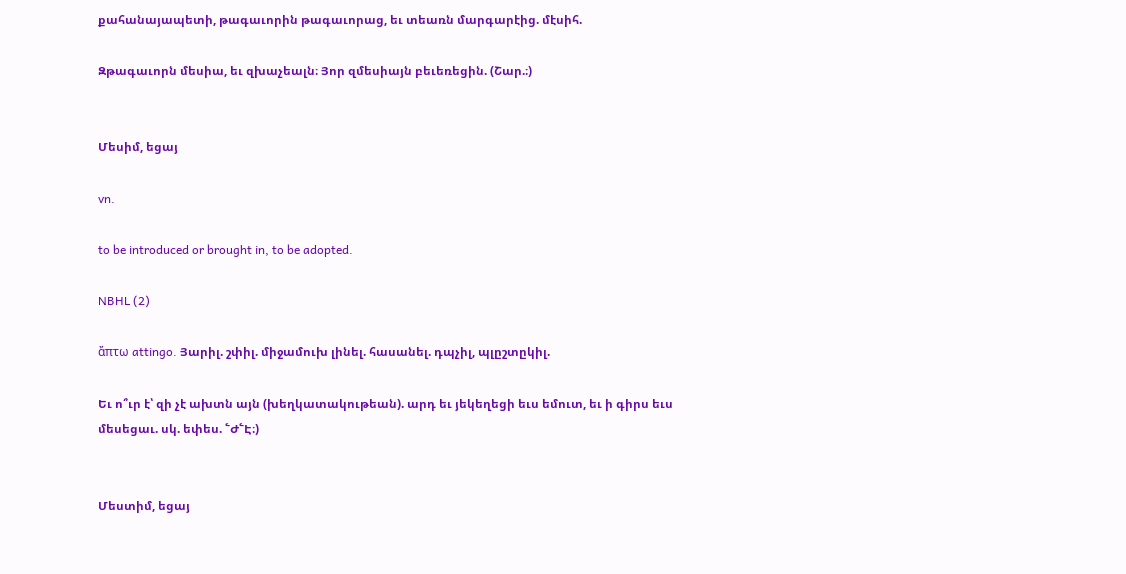քահանայապետի, թագաւորին թագաւորաց, եւ տեառն մարգարէից. մէսիհ.

Զթագաւորն մեսիա, եւ զխաչեալն։ Յոր զմեսիայն բեւեռեցին. (Շար.։)


Մեսիմ, եցայ

vn.

to be introduced or brought in, to be adopted.

NBHL (2)

ἄπτω attingo. Յարիլ. շփիլ. միջամուխ լինել. հասանել. դպչիլ, պլըշտըկիլ.

Եւ ո՞ւր է՝ զի չէ ախտն այն (խեղկատակութեան). արդ եւ յեկեղեցի եւս եմուտ, եւ ի գիրս եւս մեսեցաւ. սկ. եփես. ՟Ժ՟Է։)


Մեստիմ, եցայ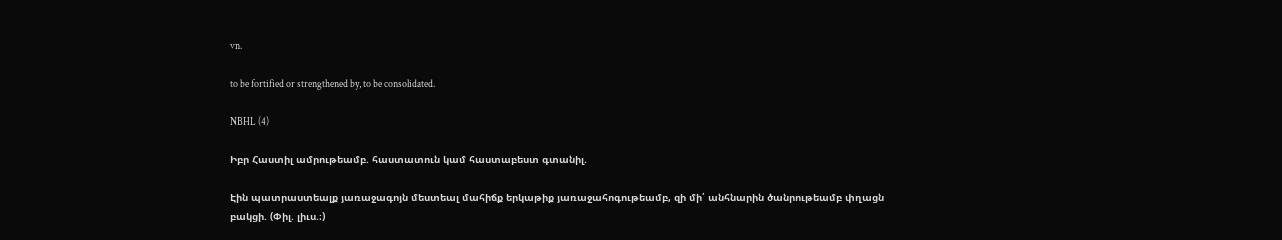vn.

to be fortified or strengthened by, to be consolidated.

NBHL (4)

Իբր Հաստիլ ամրութեամբ. հաստատուն կամ հաստաբեստ գտանիլ.

Էին պատրաստեալք յառաջագոյն մեստեալ մահիճք երկաթիք յառաջահոգութեամբ, զի մի՛ անհնարին ծանրութեամբ փղացն բակցի. (Փիլ. լիւս.։)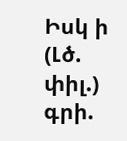Իսկ ի (Լծ. փիլ.) գրի.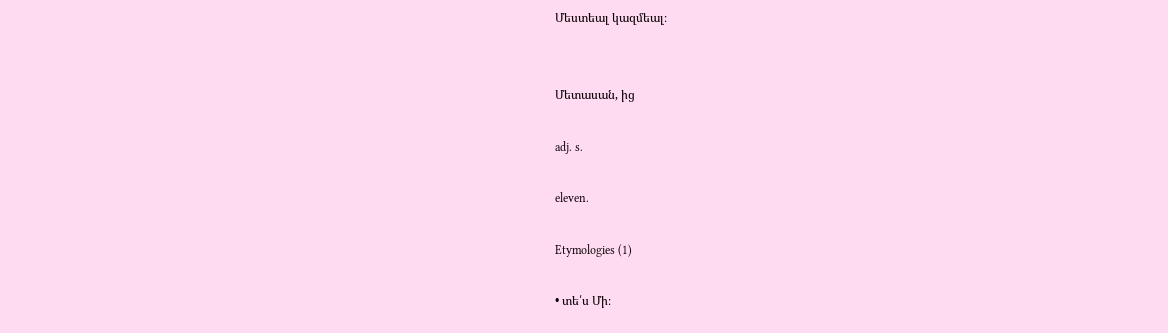Մեստեալ կազմեալ։


Մետասան, ից

adj. s.

eleven.

Etymologies (1)

• տե՛ս Մի։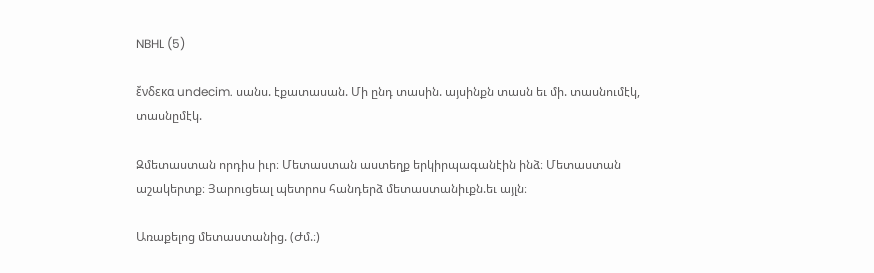NBHL (5)

ἔνδεκα undecim. սանս. էքատասան. Մի ընդ տասին. այսինքն տասն եւ մի. տասնումէկ, տասնըմէկ.

Զմետաստան որդիս իւր։ Մետաստան աստեղք երկիրպագանէին ինձ։ Մետաստան աշակերտք։ Յարուցեալ պետրոս հանդերձ մետաստանիւքն.եւ այլն։

Առաքելոց մետաստանից. (Ժմ.։)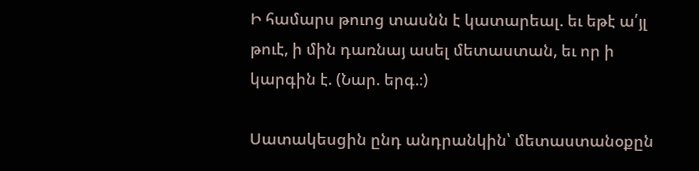Ի համարս թուոց տասնն է կատարեալ. եւ եթէ ա՛յլ թուէ, ի մին դառնայ ասել մետաստան, եւ որ ի կարգին է. (Նար. երգ.։)

Սատակեսցին ընդ անդրանկին՝ մետաստանօքըն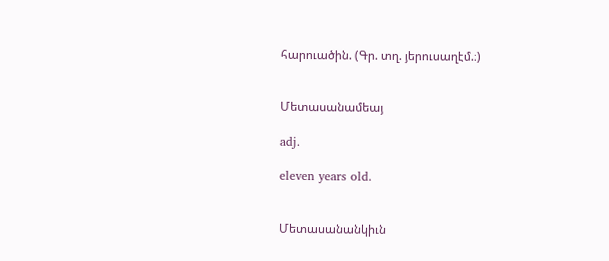հարուածին. (Գր. տղ. յերուսաղէմ.։)


Մետասանամեայ

adj.

eleven years old.


Մետասանանկիւն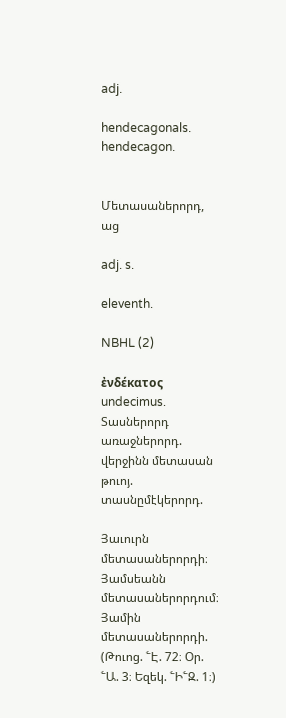adj.

hendecagonals. hendecagon.


Մետասաներորդ, աց

adj. s.

eleventh.

NBHL (2)

ἐνδέκατος undecimus. Տասներորդ առաջներորդ. վերջինն մետասան թուոյ. տասնըմէկերորդ.

Յաւուրն մետասաներորդի։ Յամսեանն մետասաներորդում։ Յամին մետասաներորդի. (Թուոց. ՟Է. 72։ Օր. ՟Ա. 3։ Եզեկ. ՟Ի՟Զ. 1։)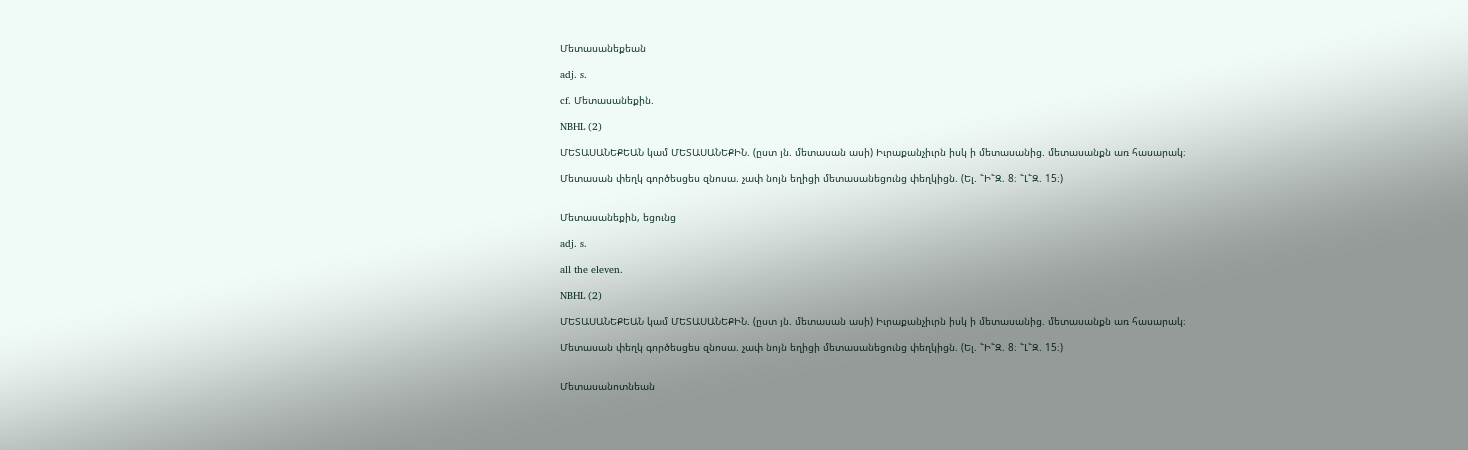Մետասանեքեան

adj. s.

cf. Մետասանեքին.

NBHL (2)

ՄԵՏԱՍԱՆԵՔԵԱՆ կամ ՄԵՏԱՍԱՆԵՔԻՆ. (ըստ յն. մետասան ասի) Իւրաքանչիւրն իսկ ի մետասանից. մետասանքն առ հասարակ։

Մետասան փեղկ գործեսցես զնոսա. չափ նոյն եղիցի մետասանեցունց փեղկիցն. (Ել. ՟Ի՟Զ. 8։ ՟Լ՟Զ. 15։)


Մետասանեքին, եցունց

adj. s.

all the eleven.

NBHL (2)

ՄԵՏԱՍԱՆԵՔԵԱՆ կամ ՄԵՏԱՍԱՆԵՔԻՆ. (ըստ յն. մետասան ասի) Իւրաքանչիւրն իսկ ի մետասանից. մետասանքն առ հասարակ։

Մետասան փեղկ գործեսցես զնոսա. չափ նոյն եղիցի մետասանեցունց փեղկիցն. (Ել. ՟Ի՟Զ. 8։ ՟Լ՟Զ. 15։)


Մետասանոտնեան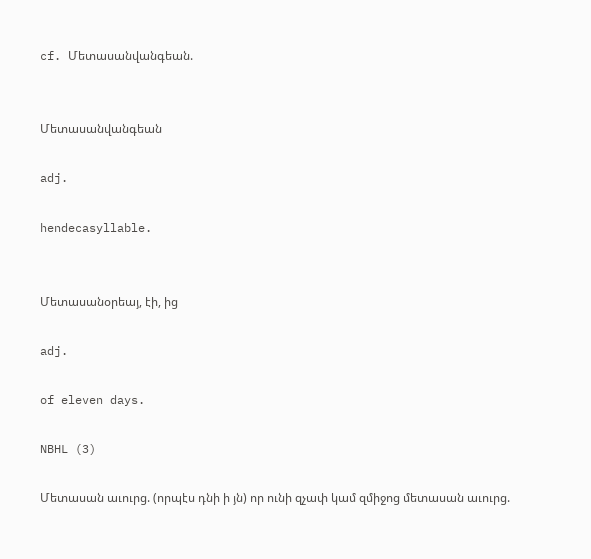cf. Մետասանվանգեան.


Մետասանվանգեան

adj.

hendecasyllable.


Մետասանօրեայ, էի, ից

adj.

of eleven days.

NBHL (3)

Մետասան աւուրց. (որպէս դնի ի յն) որ ունի զչափ կամ զմիջոց մետասան աւուրց.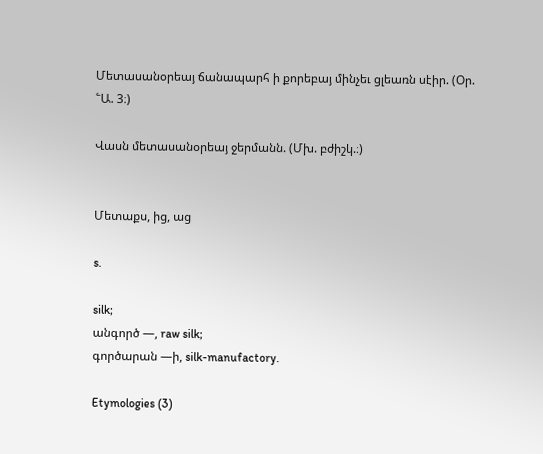Մետասանօրեայ ճանապարհ ի քորեբայ մինչեւ ցլեառն սէիր. (Օր. ՟Ա. 3։)

Վասն մետասանօրեայ ջերմանն. (Մխ. բժիշկ.։)


Մետաքս, ից, աց

s.

silk;
անգործ —, raw silk;
գործարան —ի, silk-manufactory.

Etymologies (3)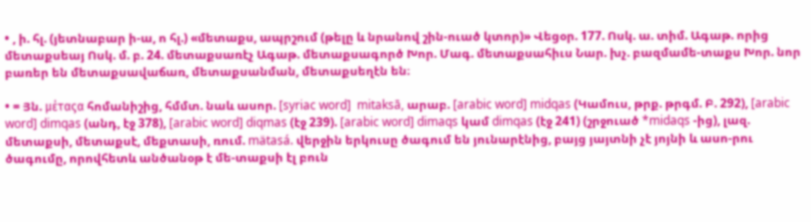• , ի. հլ. (յետնաբար ի-ա, ո հլ.) «մետաքս, ապրշում (թելը և նրանով շին-ուած կտոր)» Վեցօր. 177. Ոսկ. ա. տիմ. Ագաթ. որից մետաքսեայ Ոսկ. մ. բ. 24. մետաքսառէչ Ագաթ. մետաքսագործ Խոր. Մագ. մետաքսահիւս Նար. խչ. բազմամե-տաքս Խոր. նոր բառեր են մետաքսավաճառ, մետաքսանման, մետաքսեղէն են։

• = Յն. μέταςα հոմանիշից, հմմտ. նաև ասոր. [syriac word]  mitaksā, արաբ. [arabic word] midqas (Կամուս, թրք. թրգմ. Բ. 292), [arabic word] dimqas (անդ, էջ 378), [arabic word] diqmas (էջ 239). [arabic word] dimaqs կամ dimqas (էջ 241) (շրջուած *midaqs -ից), լազ. մետաքսի, մետաքսէ, մեքտասի, ռում. mätasá. վերջին երկուսը ծագում են յունարէնից, բայց յայտնի չէ յոյնի և ասո-րու ծագումը, որովհետև անծանօթ է մե-տաքսի էլ բուն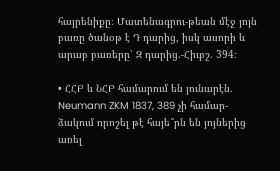հայրենիքը։ Մատենագրու-թեան մէջ յոյն բառը ծանօթ է Դ դարից, իսկ ասորի և արաբ բառերը՝ Զ դարից.-Հիւբշ. 394։

• ՀՀԲ և ՆՀԲ համարում են յունարէն. Neumann ZKM 1837, 389 չի համար-ձակում որոշել թէ հայե՞րն են յոյներից առել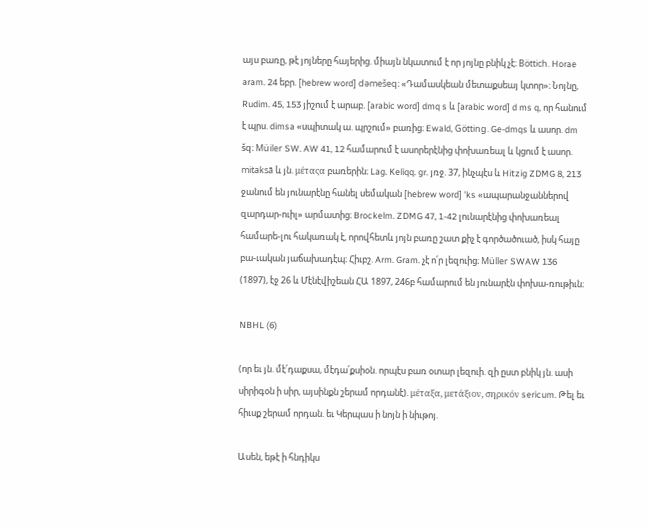այս բառը, թէ յոյները հայերից. միայն նկատում է որ յոյնը բնիկ չէ։ Böttich. Horae aram. 24 եբր. [hebrew word] dəmešeq։ «Դամասկեան մետաքսեայ կտոր»։ Նոյնը, Rudim. 45, 153 յիշում է արաբ. [arabic word] dmq s և [arabic word] d ms q, որ հանում է պրս. dimsa «սպիտակ ա. պրշում» բառից։ Ewald, Götting. Ge-dmqs և ասոր. dm šq։ Müiler SW. AW 41, 12 համարում է ասորերէնից փոխառեալ և կցում է ասոր. mitaksā և յն. μέταςα բառերին։ Lag. Keliqq. gr. յռջ. 37, ինչպէս և Hitzig ZDMG 8, 213 ջանում են յունարէնը հանել սեմական [hebrew word] 'ks «ապարանջաններով զարդար-ուիլ» արմատից։ Brockelm. ZDMG 47, 1-42 լունարէնից փոխառեալ համարե-լու հակառակ է, որովհետև յոյն բառը շատ քիչ է գործածուած, իսկ հայը բա-ւական յաճախադէպ։ Հիւբշ. Arm. Gram. չէ ո՛ր լեզուից։ Müller SWAW 136 (1897), էջ 26 և Մէնէվիշեան ՀԱ 1897, 246բ համարում են յունարէն փոխա-ռութիւն։

NBHL (6)

(որ եւ յն. մէ՛դաքսա, մէդա՛քսիօն. որպէս բառ օտար լեզուի. զի ըստ բնիկ յն. ասի սիրիգօն ի սիր, այսինքն շերամ որդանէ). μέταξα, μετάξιον, σηρικόν sericum. Թել եւ հիւսք շերամ որդան. եւ Կերպաս ի նոյն ի նիւթոյ.

Ասեն, եթէ ի հնդիկս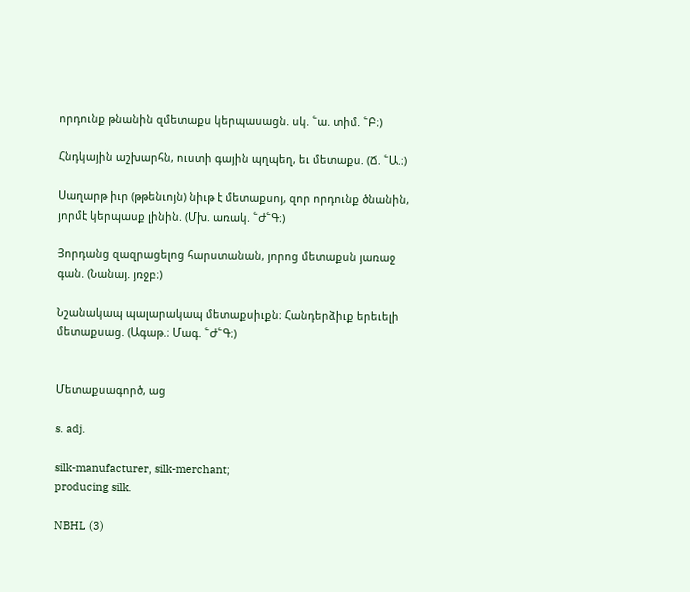որդունք թնանին զմետաքս կերպասացն. սկ. ՟ա. տիմ. ՟Բ։)

Հնդկային աշխարհն, ուստի գային պղպեղ, եւ մետաքս. (Ճ. ՟Ա.։)

Սաղարթ իւր (թթենւոյն) նիւթ է մետաքսոյ, զոր որդունք ծնանին, յորմէ կերպասք լինին. (Մխ. առակ. ՟Ժ՟Գ։)

Յորդանց զազրացելոց հարստանան, յորոց մետաքսն յառաջ գան. (Նանայ. յռջբ։)

Նշանակապ պալարակապ մետաքսիւքն։ Հանդերձիւք երեւելի մետաքսաց. (Ագաթ.։ Մագ. ՟Ժ՟Գ։)


Մետաքսագործ, աց

s. adj.

silk-manufacturer, silk-merchant;
producing silk.

NBHL (3)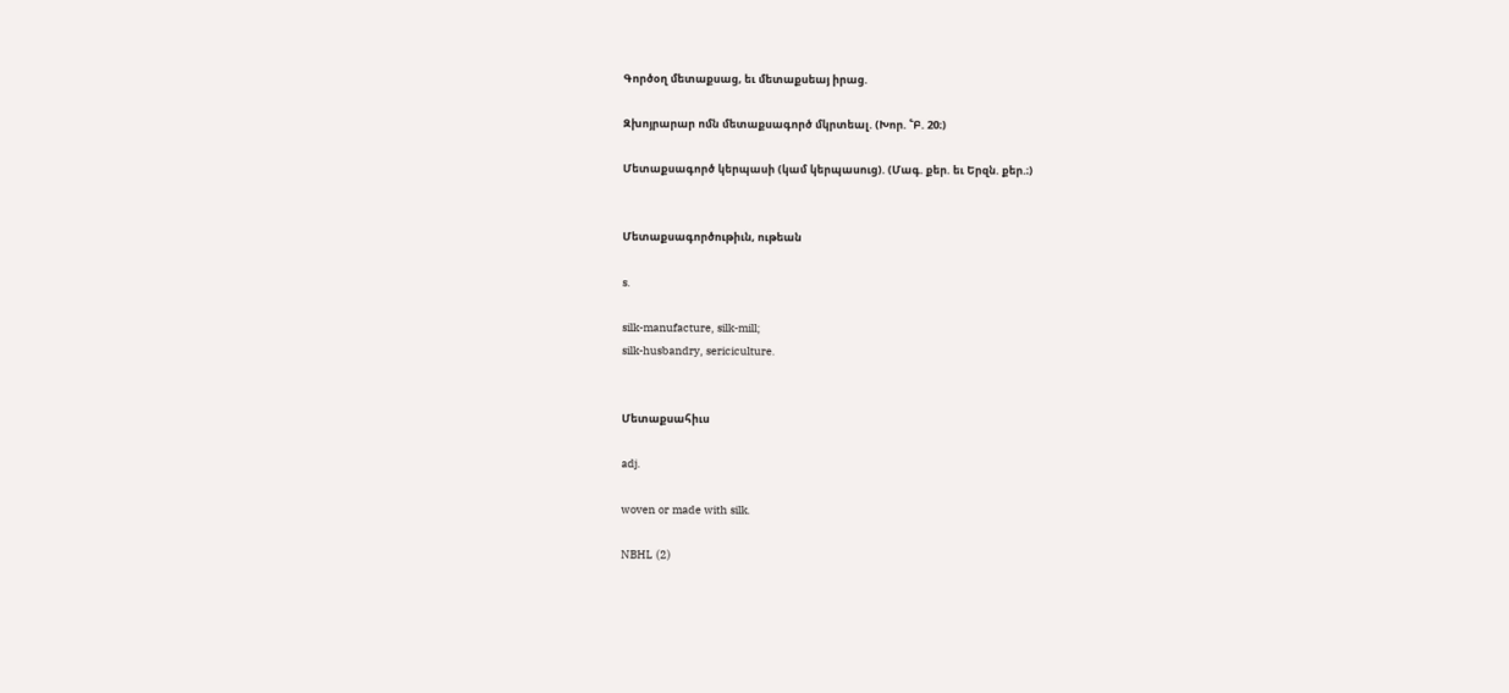Գործօղ մետաքսաց, եւ մետաքսեայ իրաց.

Զխոյրարար ոմն մետաքսագործ մկրտեալ. (Խոր. ՟Բ. 20։)

Մետաքսագործ կերպասի (կամ կերպասուց). (Մագ. քեր. եւ Երզն. քեր.։)


Մետաքսագործութիւն, ութեան

s.

silk-manufacture, silk-mill;
silk-husbandry, sericiculture.


Մետաքսահիւս

adj.

woven or made with silk.

NBHL (2)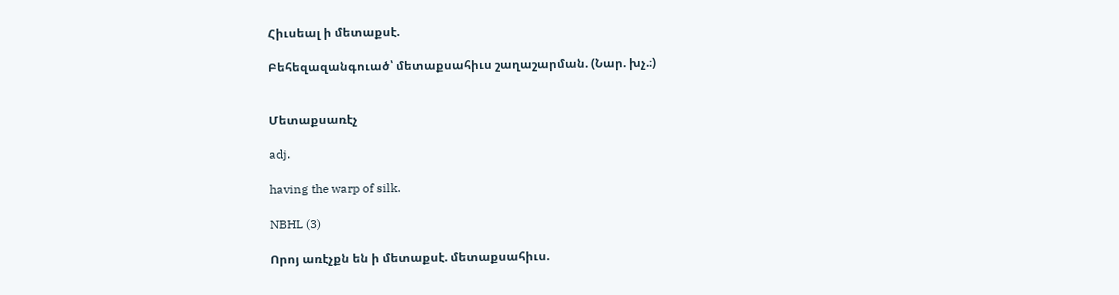Հիւսեալ ի մետաքսէ.

Բեհեզազանգուած՝ մետաքսահիւս շաղաշարման. (Նար. խչ.։)


Մետաքսառէչ

adj.

having the warp of silk.

NBHL (3)

Որոյ առէչքն են ի մետաքսէ. մետաքսահիւս.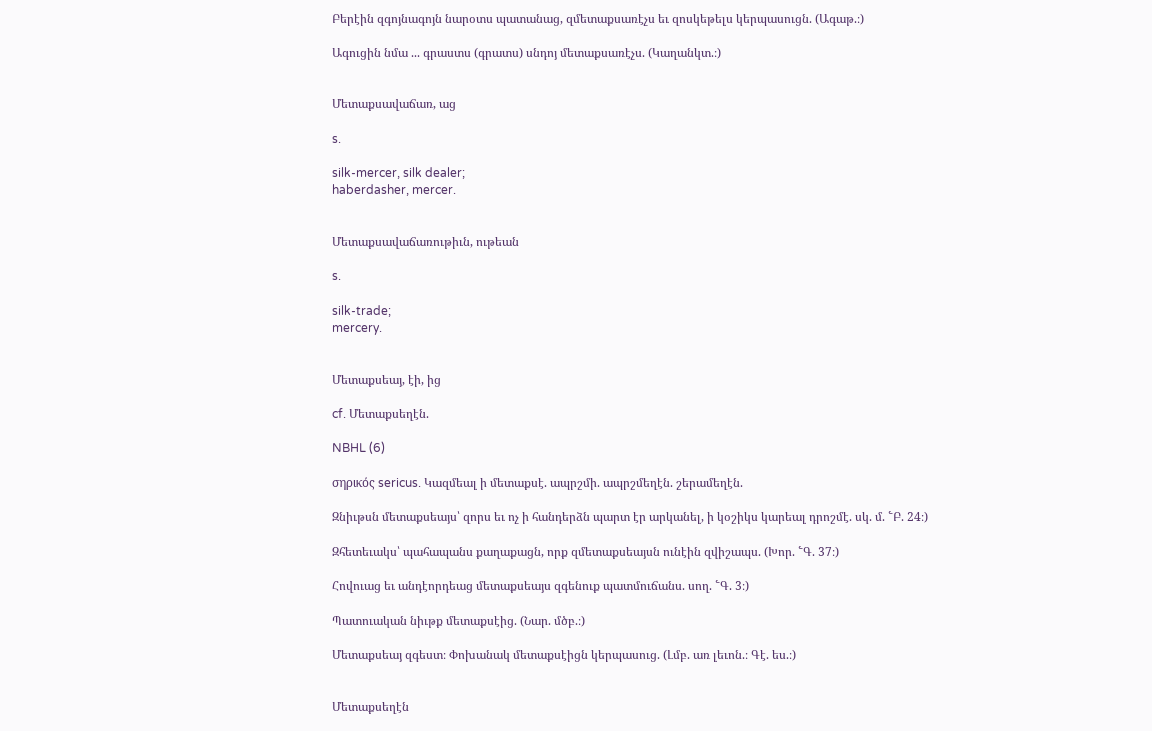Բերէին զգոյնագոյն նարօտս պատանաց, զմետաքսառէչս եւ զոսկեթելս կերպասուցն. (Ագաթ.։)

Ագուցին նմա ... գրաստս (գրատս) սնդոյ մետաքսառէչս. (Կաղանկտ.։)


Մետաքսավաճառ, աց

s.

silk-mercer, silk dealer;
haberdasher, mercer.


Մետաքսավաճառութիւն, ութեան

s.

silk-trade;
mercery.


Մետաքսեայ, էի, ից

cf. Մետաքսեղէն.

NBHL (6)

σηρικός sericus. Կազմեալ ի մետաքսէ. ապրշմի. ապրշմեղէն. շերամեղէն.

Զնիւթսն մետաքսեայս՝ զորս եւ ոչ ի հանդերձն պարտ էր արկանել, ի կօշիկս կարեալ դրոշմէ. սկ. մ. ՟Բ. 24։)

Զհետեւակս՝ պահապանս քաղաքացն, որք զմետաքսեայսն ունէին զվիշապս. (Խոր. ՟Գ. 37։)

Հովուաց եւ անդէորդեաց մետաքսեայս զգենուք պատմուճանս. սող. ՟Գ. 3։)

Պատուական նիւթք մետաքսէից. (Նար. մծբ.։)

Մետաքսեայ զգեստ։ Փոխանակ մետաքսէիցն կերպասուց. (Լմբ. առ լեւոն.։ Գէ. ես.։)


Մետաքսեղէն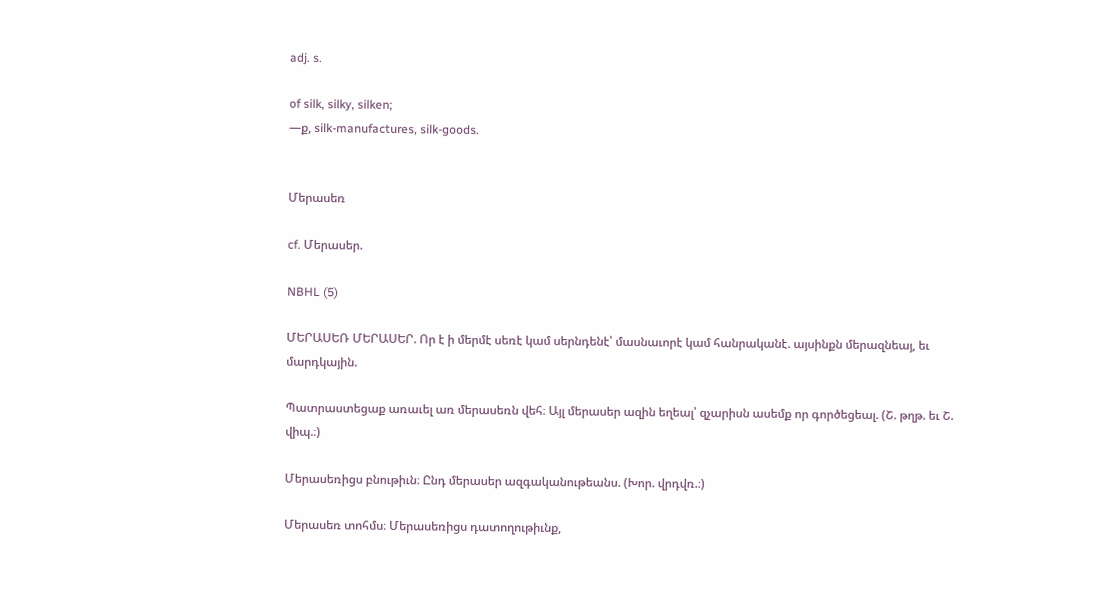adj. s.

of silk, silky, silken;
—ք, silk-manufactures, silk-goods.


Մերասեռ

cf. Մերասեր.

NBHL (5)

ՄԵՐԱՍԵՌ ՄԵՐԱՍԵՐ. Որ է ի մերմէ սեռէ կամ սերնդենէ՝ մասնաւորէ կամ հանրականէ. այսինքն մերազնեայ, եւ մարդկային.

Պատրաստեցաք առաւել առ մերասեռն վեհ։ Այլ մերասեր ազին եղեալ՝ զչարիսն ասեմք որ գործեցեալ. (Շ. թղթ. եւ Շ. վիպ.։)

Մերասեռիցս բնութիւն։ Ընդ մերասեր ազգականութեանս. (Խոր. վրդվռ.։)

Մերասեռ տոհմս։ Մերասեռիցս դատողութիւնք,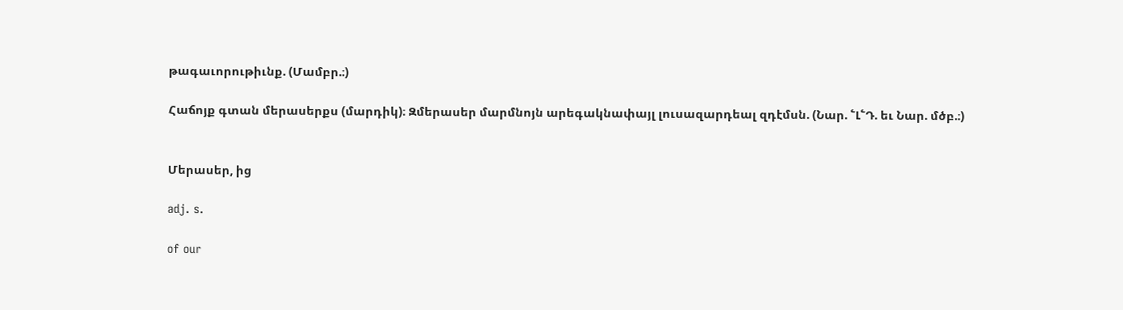թագաւորութիւնք. (Մամբր.։)

Հաճոյք գտան մերասերքս (մարդիկ)։ Զմերասեր մարմնոյն արեգակնափայլ լուսազարդեալ զդէմսն. (Նար. ՟Լ՟Դ. եւ Նար. մծբ.։)


Մերասեր, ից

adj. s.

of our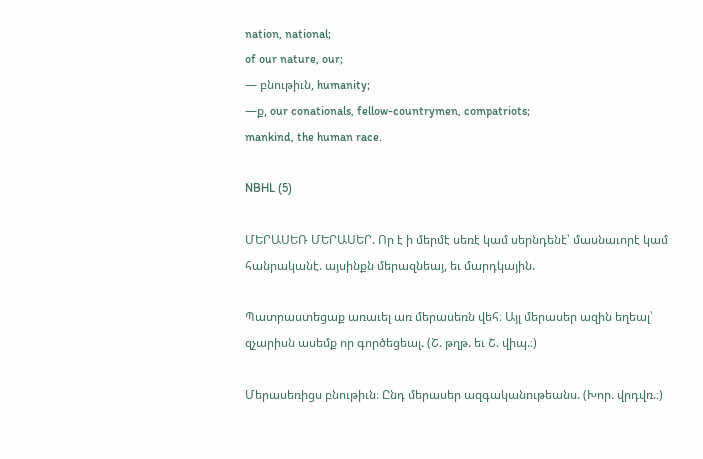nation, national;
of our nature, our;
— բնութիւն, humanity;
—ք, our conationals, fellow-countrymen, compatriots;
mankind, the human race.

NBHL (5)

ՄԵՐԱՍԵՌ ՄԵՐԱՍԵՐ. Որ է ի մերմէ սեռէ կամ սերնդենէ՝ մասնաւորէ կամ հանրականէ. այսինքն մերազնեայ, եւ մարդկային.

Պատրաստեցաք առաւել առ մերասեռն վեհ։ Այլ մերասեր ազին եղեալ՝ զչարիսն ասեմք որ գործեցեալ. (Շ. թղթ. եւ Շ. վիպ.։)

Մերասեռիցս բնութիւն։ Ընդ մերասեր ազգականութեանս. (Խոր. վրդվռ.։)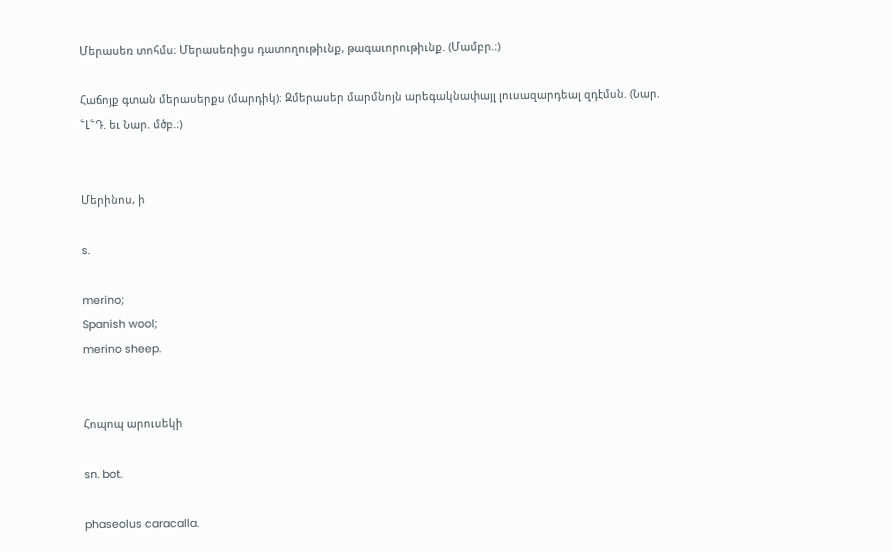Մերասեռ տոհմս։ Մերասեռիցս դատողութիւնք, թագաւորութիւնք. (Մամբր.։)

Հաճոյք գտան մերասերքս (մարդիկ)։ Զմերասեր մարմնոյն արեգակնափայլ լուսազարդեալ զդէմսն. (Նար. ՟Լ՟Դ. եւ Նար. մծբ.։)


Մերինոս, ի

s.

merino;
Spanish wool;
merino sheep.


Հոպոպ արուսեկի

sn. bot.

phaseolus caracalla.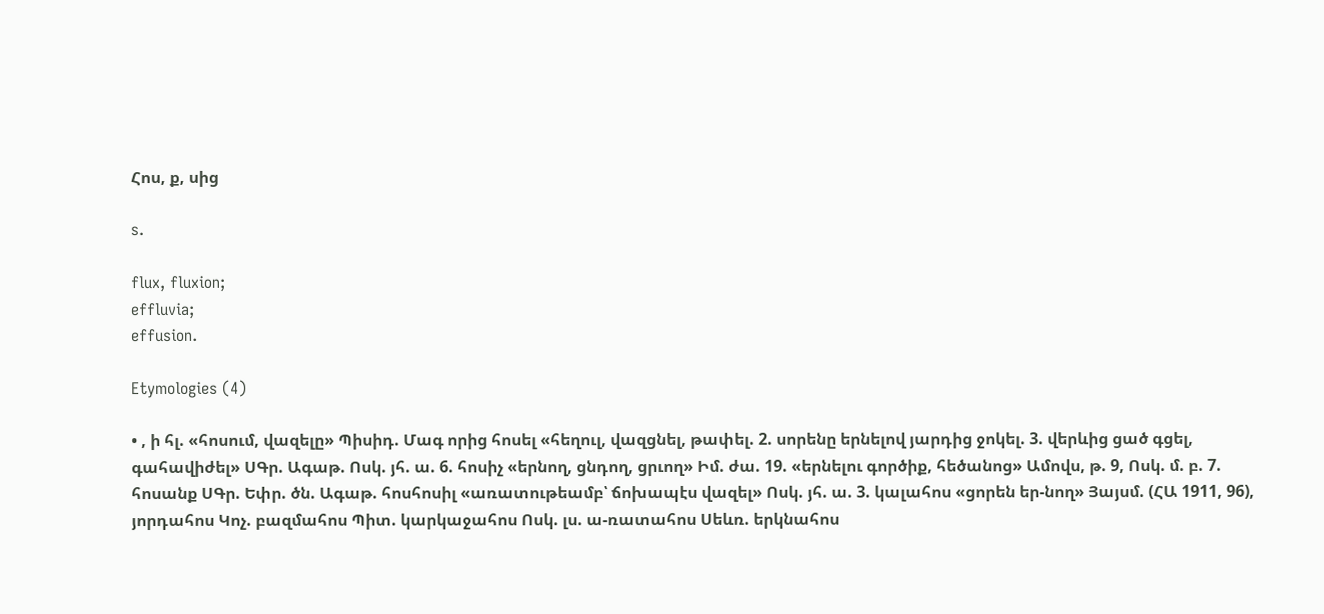Հոս, ք, սից

s.

flux, fluxion;
effluvia;
effusion.

Etymologies (4)

• , ի հլ. «հոսում, վազելը» Պիսիդ. Մագ որից հոսել «հեղուլ, վազցնել, թափել. 2. սորենը երնելով յարդից ջոկել. 3. վերևից ցած գցել, գահավիժել» ՍԳր. Ագաթ. Ոսկ. յհ. ա. 6. հոսիչ «երնող, ցնդող, ցրւող» Իմ. ժա. 19. «երնելու գործիք, հեծանոց» Ամովս, թ. 9, Ոսկ. մ. բ. 7. հոսանք ՍԳր. Եփր. ծն. Ագաթ. հոսհոսիլ «առատութեամբ՝ ճոխապէս վազել» Ոսկ. յհ. ա. 3. կալահոս «ցորեն եր-նող» Յայսմ. (ՀԱ 1911, 96), յորդահոս Կոչ. բազմահոս Պիտ. կարկաջահոս Ոսկ. լս. ա-ռատահոս Սեևռ. երկնահոս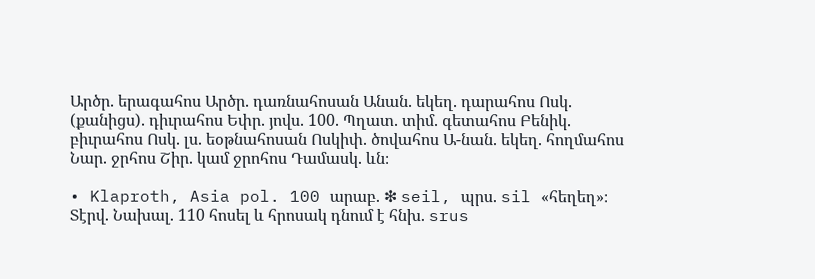Արծր. երագահոս Արծր. դառնահոսան Անան. եկեղ. դարահոս Ոսկ. (քանիցս). դիւրահոս Եփր. յովս. 100. Պղատ. տիմ. գետահոս Բենիկ. բիւրահոս Ոսկ. լս. եօթնահոսան Ոսկիփ. ծովահոս Ա-նան. եկեղ. հողմահոս Նար. ջրհոս Շիր. կամ ջրոհոս Դամասկ. ևն։

• Klaproth, Asia pol. 100 արաբ. ❇ seil, պրս. sil «հեղեղ»։ Տէրվ. Նախալ. 110 հոսել և հրոսակ դնում է հնխ. srus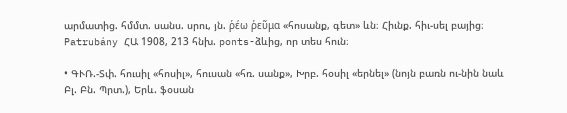արմատից. հմմտ. սանս. սրու, յն. ῥέω ῥεῦμα «հոսանք, գետ» ևն։ Հիւնք. հիւ-սել բայից։ Patrubány ՀԱ 1908, 213 հնխ. ponts-ձևից, որ տես հուն։

• ԳՒՌ.-Տփ. հուսիլ «հոսիլ», հուսան «հռ. սանք», Խրբ. հօսիլ «երնել» (նոյն բառն ու-նին նաև Բլ. Բն. Պրտ.), Երև. ֆօսան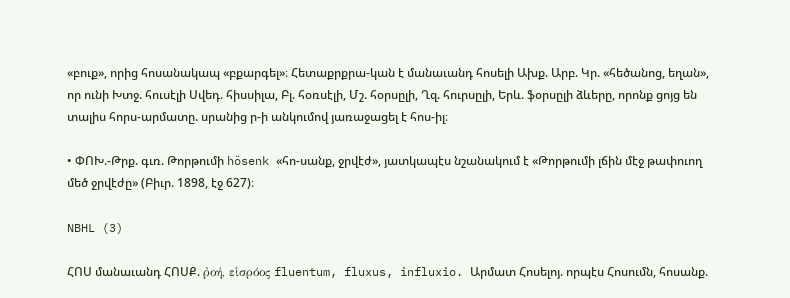«բուք», որից հոսանակապ «բքարգել»։ Հետաքրքրա-կան է մանաւանդ հոսելի Ախք. Արբ. Կր. «հեծանոց, եղան», որ ունի Խտջ. հուսէլի Սվեդ. հիսսիլա, Բլ. հօռսէլի, Մշ. հօրսըլի, Ղզ. հուրսըլի, Երև. ֆօրսըլի ձևերը, որոնք ցոյց են տալիս հորս-արմատը. սրանից ր-ի անկումով յառաջացել է հոս-իլ։

• ՓՈԽ.-Թրք. գւռ. Թորթումի hösenk «հո-սանք, ջրվէժ», յատկապէս նշանակում է «Թորթումի լճին մէջ թափուող մեծ ջրվէժը» (Բիւր. 1898, էջ 627)։

NBHL (3)

ՀՈՍ մանաւանդ ՀՈՍՔ. ῤοή, εἱσρόος fluentum, fluxus, influxio. Արմատ Հոսելոյ. որպէս Հոսումն, հոսանք.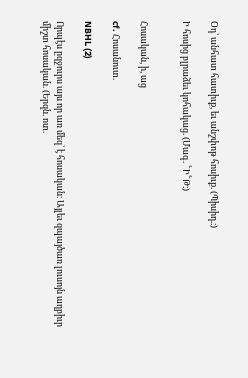Օդ՝ անհատ հատիւք, եւ անշփոթ հոսիւք. (Պիսիդ.։)

Ի հոսից բլրաձեւ կոհակաց. (Մագ. ՟Ի՟Թ։)


Հոսական, ի, աց

cf. Հոսանուտ.

NBHL (2)

Որպէս ըզջուրս այս որ առ մեզ՝ է հոսական։ Այլեւ զպայծառ լուսոյն աղբիւր միշտ հոսական. (Երզն. ոտ.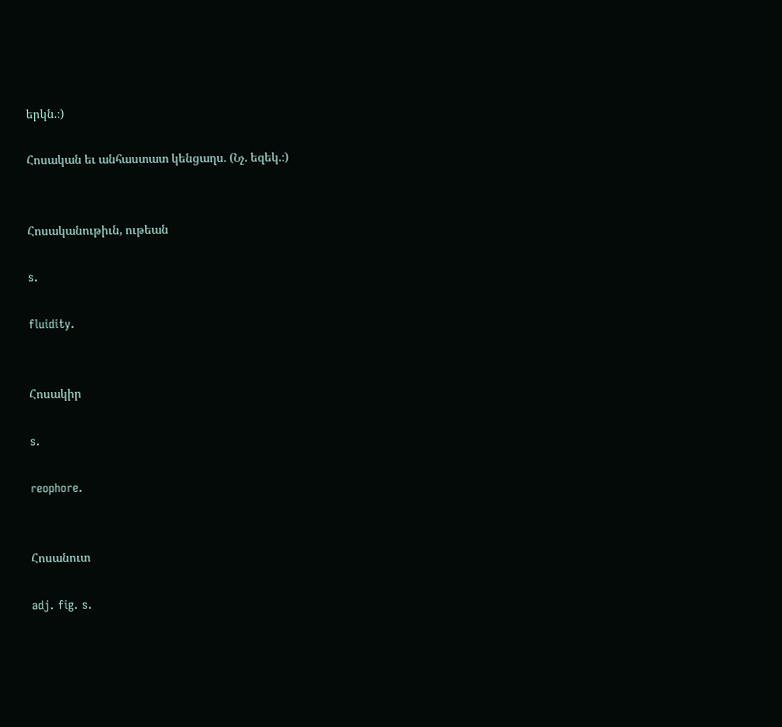երկն.։)

Հոսական եւ անհաստատ կենցաղս. (Նչ. եզեկ.։)


Հոսականութիւն, ութեան

s.

fluidity.


Հոսակիր

s.

reophore.


Հոսանուտ

adj. fig. s.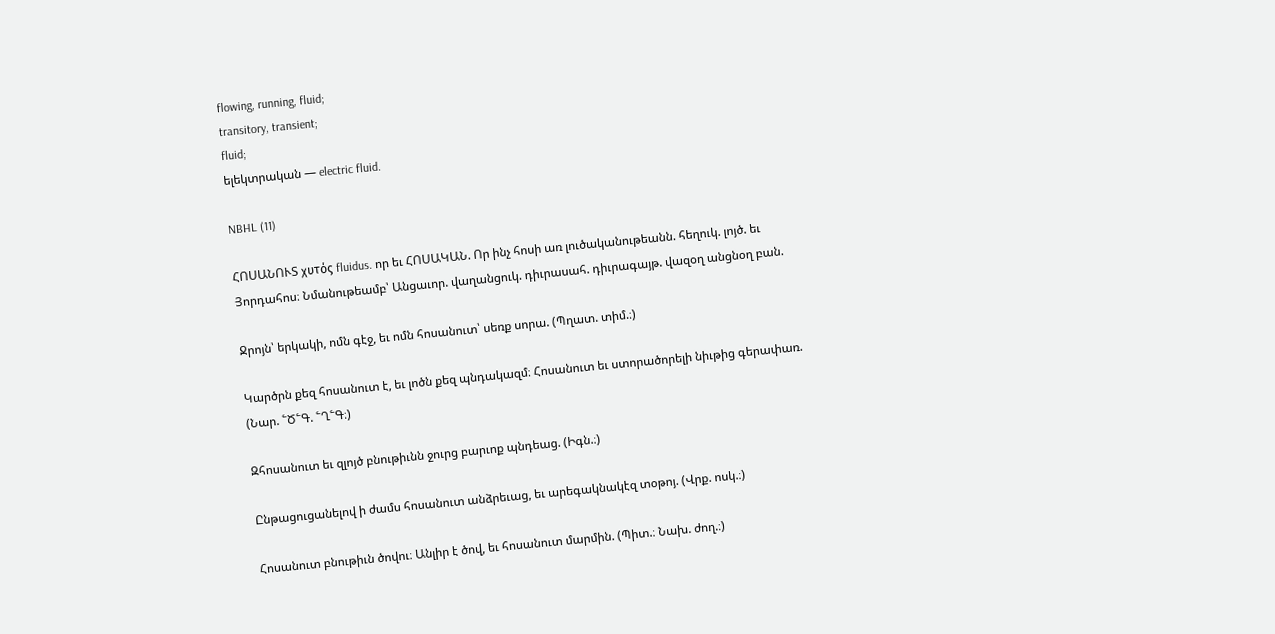flowing, running, fluid;
transitory, transient;
fluid;
ելեկտրական — electric fluid.

NBHL (11)

ՀՈՍԱՆՈՒՏ χυτός fluidus. որ եւ ՀՈՍԱԿԱՆ. Որ ինչ հոսի առ լուծականութեանն. հեղուկ. լոյծ. եւ Յորդահոս։ Նմանութեամբ՝ Անցաւոր. վաղանցուկ. դիւրասահ. դիւրագայթ. վազօղ անցնօղ բան.

Ջրոյն՝ երկակի, ոմն գէջ, եւ ոմն հոսանուտ՝ սեռք սորա. (Պղատ. տիմ.։)

Կարծրն քեզ հոսանուտ է, եւ լոծն քեզ պնդակազմ։ Հոսանուտ եւ ստորածորելի նիւթից գերափառ. (Նար. ՟Ծ՟Գ. ՟Ղ՟Գ։)

Զհոսանուտ եւ զլոյծ բնութիւնն ջուրց բարւոք պնդեաց. (Իգն.։)

Ընթացուցանելով ի ժամս հոսանուտ անձրեւաց, եւ արեգակնակէզ տօթոյ. (Վրք. ոսկ.։)

Հոսանուտ բնութիւն ծովու։ Անլիր է ծով, եւ հոսանուտ մարմին. (Պիտ.։ Նախ. ժող.։)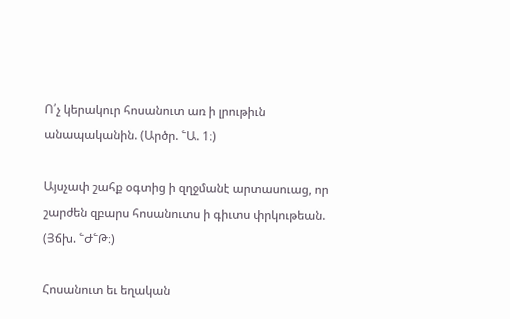Ո՛չ կերակուր հոսանուտ առ ի լրութիւն անապականին. (Արծր. ՟Ա. 1։)

Այսչափ շահք օգտից ի զղջմանէ արտասուաց, որ շարժեն զբարս հոսանուտս ի գիւտս փրկութեան. (Յճխ. ՟Ժ՟Թ։)

Հոսանուտ եւ եղական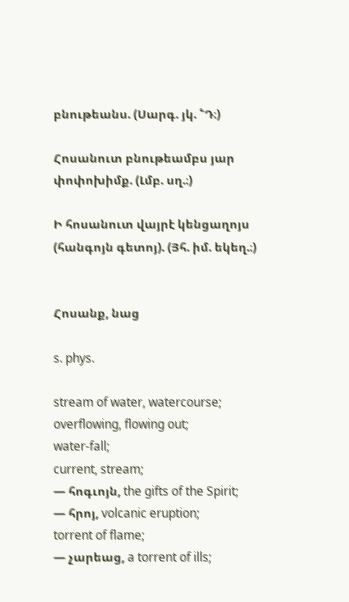բնութեանս. (Սարգ. յկ. ՟Դ։)

Հոսանուտ բնութեամբս յար փոփոխիմք. (Լմբ. սղ.։)

Ի հոսանուտ վայրէ կենցաղոյս (հանգոյն գետոյ). (Յհ. իմ. եկեղ.։)


Հոսանք, նաց

s. phys.

stream of water, watercourse;
overflowing, flowing out;
water-fall;
current, stream;
— հոգւոյն, the gifts of the Spirit;
— հրոյ, volcanic eruption;
torrent of flame;
— չարեաց, a torrent of ills;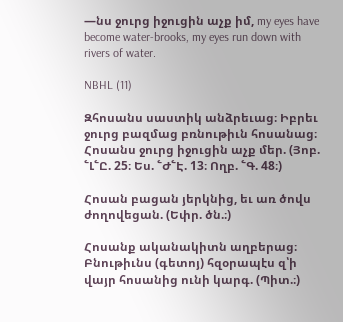—նս ջուրց իջուցին աչք իմ, my eyes have become water-brooks, my eyes run down with rivers of water.

NBHL (11)

Զհոսանս սաստիկ անձրեւաց։ Իբրեւ ջուրց բազմաց բռնութիւն հոսանաց։ Հոսանս ջուրց իջուցին աչք մեր. (Յոբ. ՟Լ՟Ը. 25։ Ես. ՟Ժ՟Է. 13։ Ողբ. ՟Գ. 48։)

Հոսան բացան յերկնից, եւ առ ծովս ժողովեցան. (Եփր. ծն.։)

Հոսանք ականակիտն աղբերաց։ Բնութիւնս (գետոյ) հզօրապէս զ՝ի վայր հոսանից ունի կարգ. (Պիտ.։)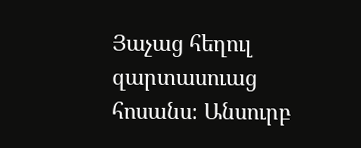Յաչաց հեղուլ զարտասուաց հոսանս։ Անսուրբ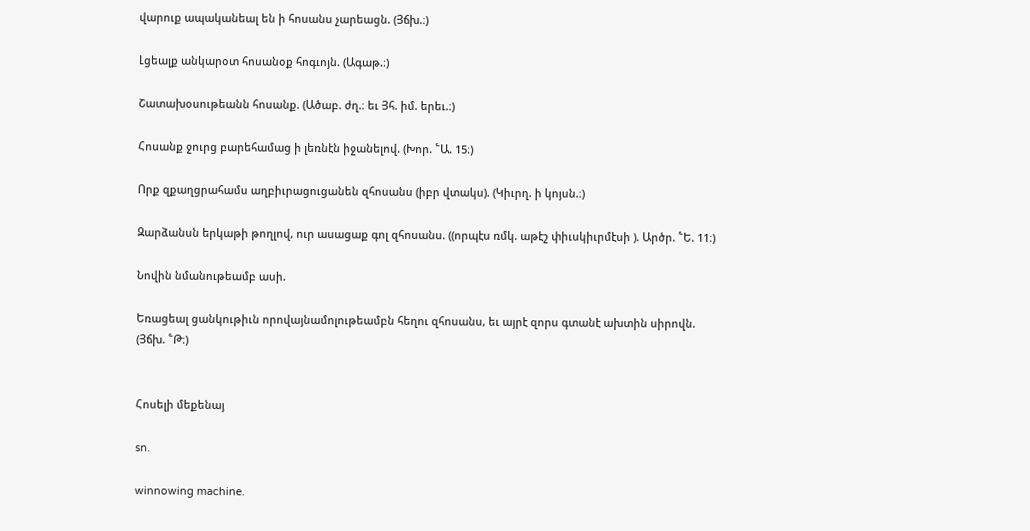վարուք ապականեալ են ի հոսանս չարեացն. (Յճխ.։)

Լցեալք անկարօտ հոսանօք հոգւոյն. (Ագաթ.։)

Շատախօսութեանն հոսանք. (Ածաբ. ժղ.։ եւ Յհ. իմ. երեւ.։)

Հոսանք ջուրց բարեհամաց ի լեռնէն իջանելով. (Խոր. ՟Ա. 15։)

Որք զքաղցրահամս աղբիւրացուցանեն զհոսանս (իբր վտակս). (Կիւրղ. ի կոյսն.։)

Զարձանսն երկաթի թողլով, ուր ասացաք գոլ զհոսանս. ((որպէս ռմկ. աթէշ փիւսկիւրմէսի ). Արծր. ՟Ե. 11։)

Նովին նմանութեամբ ասի.

Եռացեալ ցանկութիւն որովայնամոլութեամբն հեղու զհոսանս, եւ այրէ զորս գտանէ ախտին սիրովն. (Յճխ. ՟Թ։)


Հոսելի մեքենայ

sn.

winnowing machine.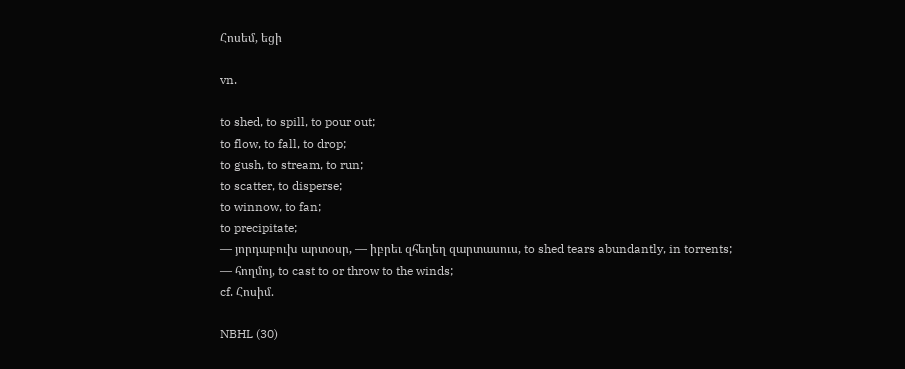Հոսեմ, եցի

vn.

to shed, to spill, to pour out;
to flow, to fall, to drop;
to gush, to stream, to run;
to scatter, to disperse;
to winnow, to fan;
to precipitate;
— յորդաբուխ արտօսր, — իբրեւ զհեղեղ զարտասուս, to shed tears abundantly, in torrents;
— հողմոյ, to cast to or throw to the winds;
cf. Հոսիմ.

NBHL (30)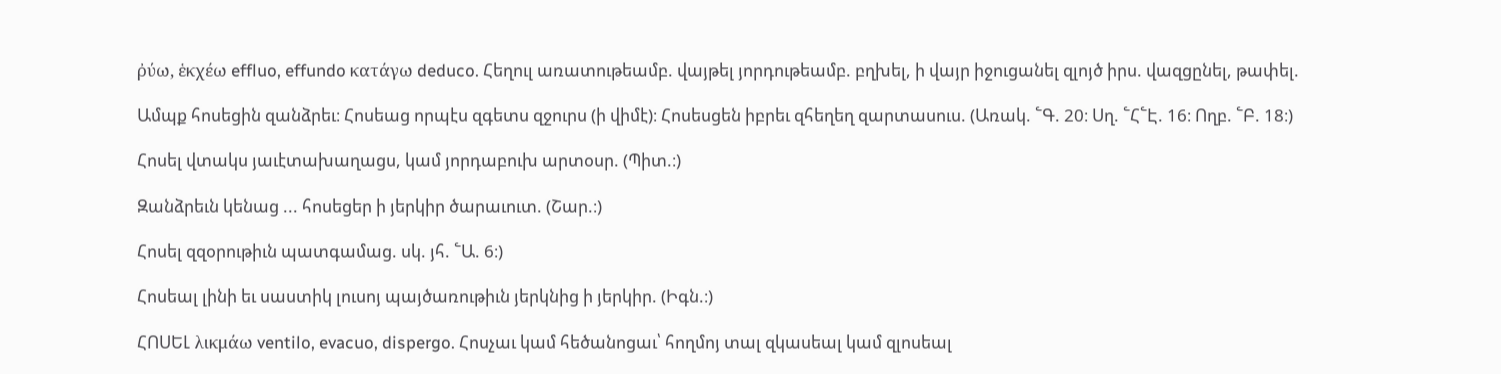ῤύω, ἑκχέω effluo, effundo κατάγω deduco. Հեղուլ առատութեամբ. վայթել յորդութեամբ. բղխել, ի վայր իջուցանել զլոյծ իրս. վազցընել, թափել.

Ամպք հոսեցին զանձրեւ։ Հոսեաց որպէս զգետս զջուրս (ի վիմէ)։ Հոսեսցեն իբրեւ զհեղեղ զարտասուս. (Առակ. ՟Գ. 20։ Սղ. ՟Հ՟Է. 16։ Ողբ. ՟Բ. 18։)

Հոսել վտակս յաւէտախաղացս, կամ յորդաբուխ արտօսր. (Պիտ.։)

Զանձրեւն կենաց ... հոսեցեր ի յերկիր ծարաւուտ. (Շար.։)

Հոսել զզօրութիւն պատգամաց. սկ. յհ. ՟Ա. 6։)

Հոսեալ լինի եւ սաստիկ լուսոյ պայծառութիւն յերկնից ի յերկիր. (Իգն.։)

ՀՈՍԵԼ λικμάω ventilo, evacuo, dispergo. Հոսչաւ կամ հեծանոցաւ՝ հողմոյ տալ զկասեալ կամ զլոսեալ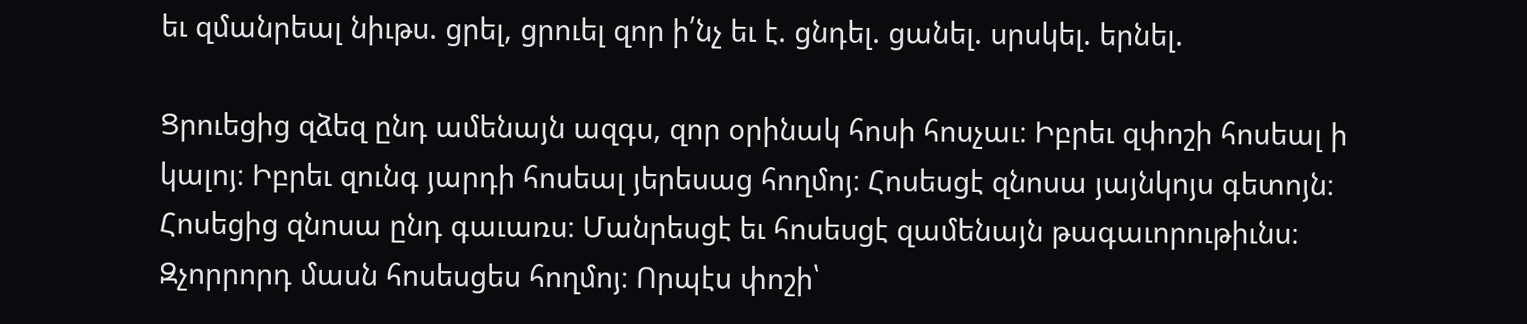եւ զմանրեալ նիւթս. ցրել, ցրուել զոր ի՛նչ եւ է. ցնդել. ցանել. սրսկել. երնել.

Ցրուեցից զձեզ ընդ ամենայն ազգս, զոր օրինակ հոսի հոսչաւ։ Իբրեւ զփոշի հոսեալ ի կալոյ։ Իբրեւ զունգ յարդի հոսեալ յերեսաց հողմոյ։ Հոսեսցէ զնոսա յայնկոյս գետոյն։ Հոսեցից զնոսա ընդ գաւառս։ Մանրեսցէ եւ հոսեսցէ զամենայն թագաւորութիւնս։ Զչորրորդ մասն հոսեսցես հողմոյ։ Որպէս փոշի՝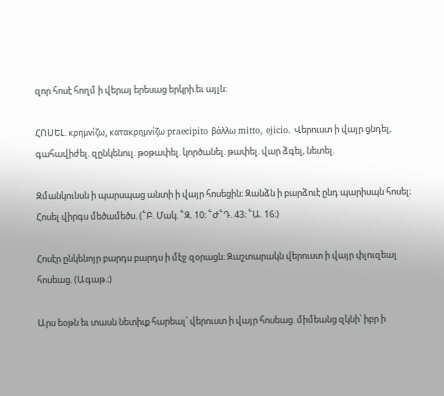զոր հոսէ հողմ ի վերայ երեսաց երկրի.եւ այլն։

ՀՈՍԵԼ. κρημνίζω, κατακρημνίζω praecipito βάλλω mitto, ejicio. Վերուստ ի վայր ցնդել, գահավիժել. զընկենուլ. թօթափել. կործանել. թափել. վար ձգել, նետել.

Զմանկունսն ի պարսպաց անտի ի վայր հոսեցին։ Զանձն ի բարձուէ ընդ պարիսպն հոսել։ Հոսել վիրգս մեծամեծս. (՟Բ. Մակ. ՟Զ. 10։ ՟Ժ՟Դ. 43։ ՟Ա. 16։)

Հոսէր ընկենոյր բարդս բարդս ի մէջ զօրացն։ Զաշտարակն վերուստ ի վայր փլուզեալ հոսեաց. (Ագաթ.։)

Արս եօթն եւ տասն նետիւք հարեալ՝ վերուստ ի վայր հոսեաց. միմեանց զկնի՝ իբր ի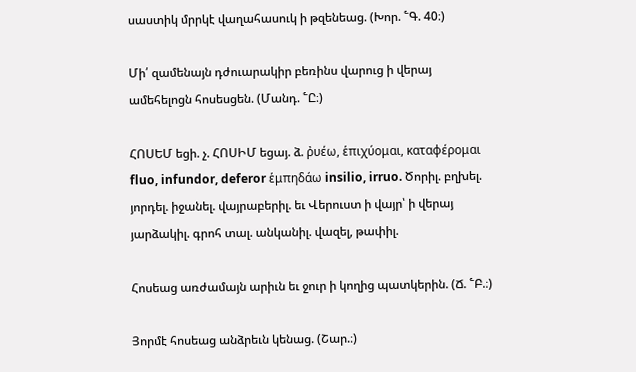սաստիկ մրրկէ վաղահասուկ ի թզենեաց. (Խոր. ՟Գ. 40։)

Մի՛ զամենայն դժուարակիր բեռինս վարուց ի վերայ ամեհելոցն հոսեսցեն. (Մանդ. ՟Ը։)

ՀՈՍԵՄ եցի. չ. ՀՈՍԻՄ եցայ. ձ. ῤυέω, ἑπιχύομαι, καταφέρομαι fluo, infundor, deferor ἑμπηδάω insilio, irruo. Ծորիլ. բղխել. յորդել. իջանել. վայրաբերիլ. եւ Վերուստ ի վայր՝ ի վերայ յարձակիլ. գրոհ տալ. անկանիլ. վազել, թափիլ.

Հոսեաց առժամայն արիւն եւ ջուր ի կողից պատկերին. (Ճ. ՟Բ.։)

Յորմէ հոսեաց անձրեւն կենաց. (Շար.։)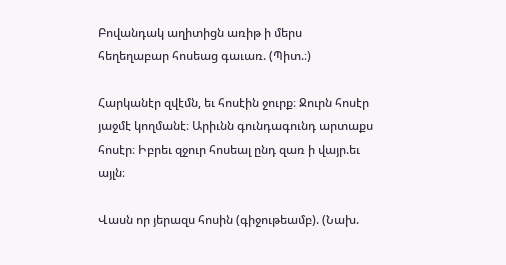Բովանդակ աղիտիցն առիթ ի մերս հեղեղաբար հոսեաց գաւառ. (Պիտ.։)

Հարկանէր զվէմն, եւ հոսէին ջուրք։ Ջուրն հոսէր յաջմէ կողմանէ։ Արիւնն գունդագունդ արտաքս հոսէր։ Իբրեւ զջուր հոսեալ ընդ զառ ի վայր.եւ այլն։

Վասն որ յերազս հոսին (գիջութեամբ). (Նախ.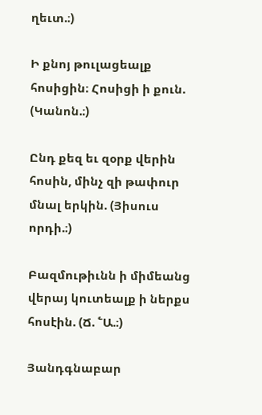ղեւտ.։)

Ի քնոյ թուլացեալք հոսիցին։ Հոսիցի ի քուն. (Կանոն.։)

Ընդ քեզ եւ զօրք վերին հոսին, մինչ զի թափուր մնալ երկին. (Յիսուս որդի.։)

Բազմութիւնն ի միմեանց վերայ կուտեալք ի ներքս հոսէին. (Ճ. ՟Ա.։)

Յանդգնաբար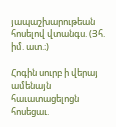յապաշխարութեան հոսելով վտանգս. (Յհ. իմ. ատ.։)

Հոգին սուրբ ի վերայ ամենայն հաւատացելոցն հոսեցաւ.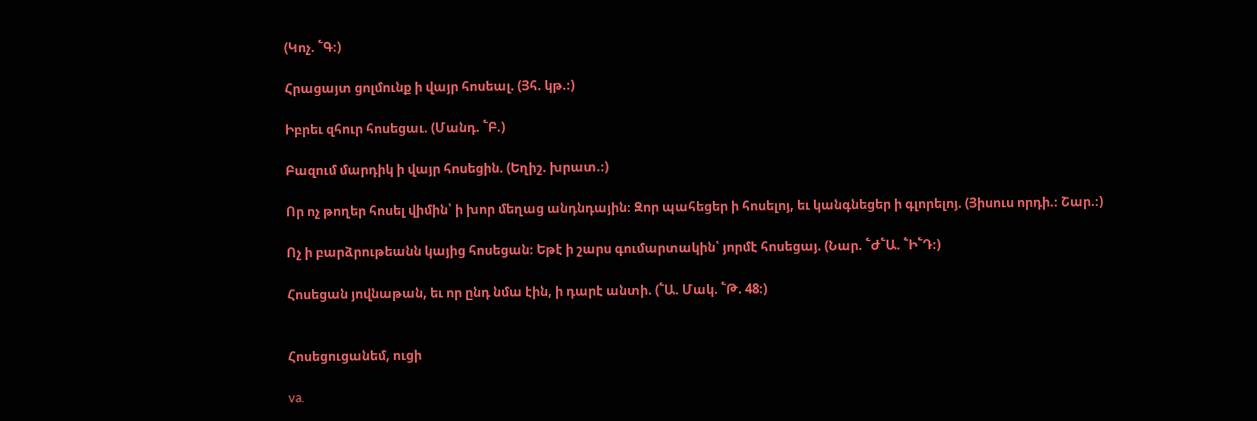(Կոչ. ՟Գ։)

Հրացայտ ցոլմունք ի վայր հոսեալ. (Յհ. կթ.։)

Իբրեւ զհուր հոսեցաւ. (Մանդ. ՟Բ.)

Բազում մարդիկ ի վայր հոսեցին. (Եղիշ. խրատ.։)

Որ ոչ թողեր հոսել վիմին՝ ի խոր մեղաց անդնդային։ Զոր պահեցեր ի հոսելոյ, եւ կանգնեցեր ի գլորելոյ. (Յիսուս որդի.։ Շար.։)

Ոչ ի բարձրութեանն կայից հոսեցան։ Եթէ ի շարս գումարտակին՝ յորմէ հոսեցայ. (Նար. ՟Ժ՟Ա. ՟Ի՟Դ։)

Հոսեցան յովնաթան, եւ որ ընդ նմա էին, ի դարէ անտի. (՟Ա. Մակ. ՟Թ. 48։)


Հոսեցուցանեմ, ուցի

va.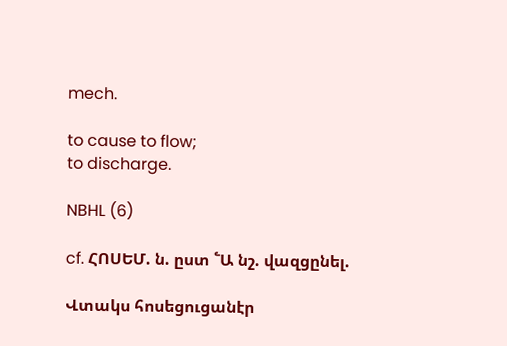mech.

to cause to flow;
to discharge.

NBHL (6)

cf. ՀՈՍԵՄ. ն. ըստ ՟Ա նշ. վազցընել.

Վտակս հոսեցուցանէր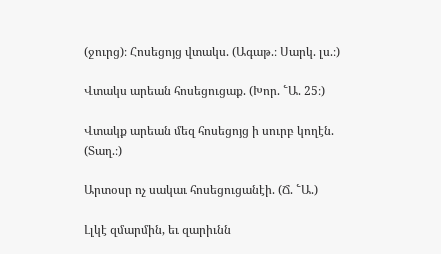(ջուրց)։ Հոսեցոյց վտակս. (Ագաթ.։ Սարկ. լս.։)

Վտակս արեան հոսեցուցաք. (Խոր. ՟Ա. 25։)

Վտակք արեան մեզ հոսեցոյց ի սուրբ կողէն. (Տաղ.։)

Արտօսր ոչ սակաւ հոսեցուցանէի. (Ճ. ՟Ա.)

Լլկէ զմարմին, եւ զարիւնն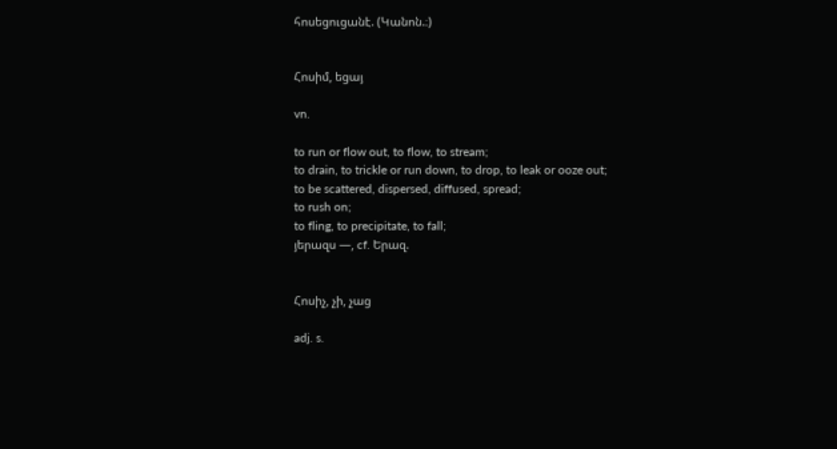հոսեցուցանէ. (Կանոն.։)


Հոսիմ, եցայ

vn.

to run or flow out, to flow, to stream;
to drain, to trickle or run down, to drop, to leak or ooze out;
to be scattered, dispersed, diffused, spread;
to rush on;
to fling, to precipitate, to fall;
յերազս —, cf. Երազ.


Հոսիչ, չի, չաց

adj. s.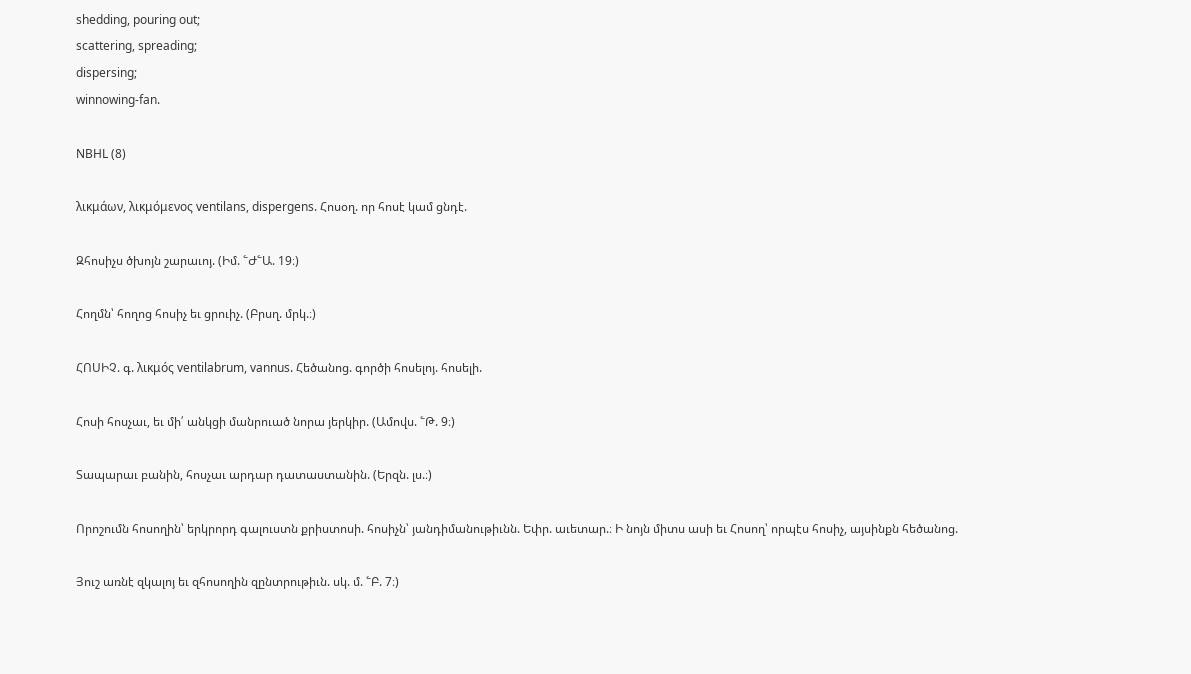shedding, pouring out;
scattering, spreading;
dispersing;
winnowing-fan.

NBHL (8)

λικμάων, λικμόμενος ventilans, dispergens. Հոսօղ. որ հոսէ կամ ցնդէ.

Զհոսիչս ծխոյն շարաւոյ. (Իմ. ՟Ժ՟Ա. 19։)

Հողմն՝ հողոց հոսիչ եւ ցրուիչ. (Բրսղ. մրկ.։)

ՀՈՍԻՉ. գ. λικμός ventilabrum, vannus. Հեծանոց. գործի հոսելոյ. հոսելի.

Հոսի հոսչաւ, եւ մի՛ անկցի մանրուած նորա յերկիր. (Ամովս. ՟Թ. 9։)

Տապարաւ բանին, հոսչաւ արդար դատաստանին. (Երզն. լս.։)

Որոշումն հոսողին՝ երկրորդ գալուստն քրիստոսի. հոսիչն՝ յանդիմանութիւնն. Եփր. աւետար.։ Ի նոյն միտս ասի եւ Հոսող՝ որպէս հոսիչ, այսինքն հեծանոց.

Յուշ առնէ զկալոյ եւ զհոսողին զընտրութիւն. սկ. մ. ՟Բ. 7։)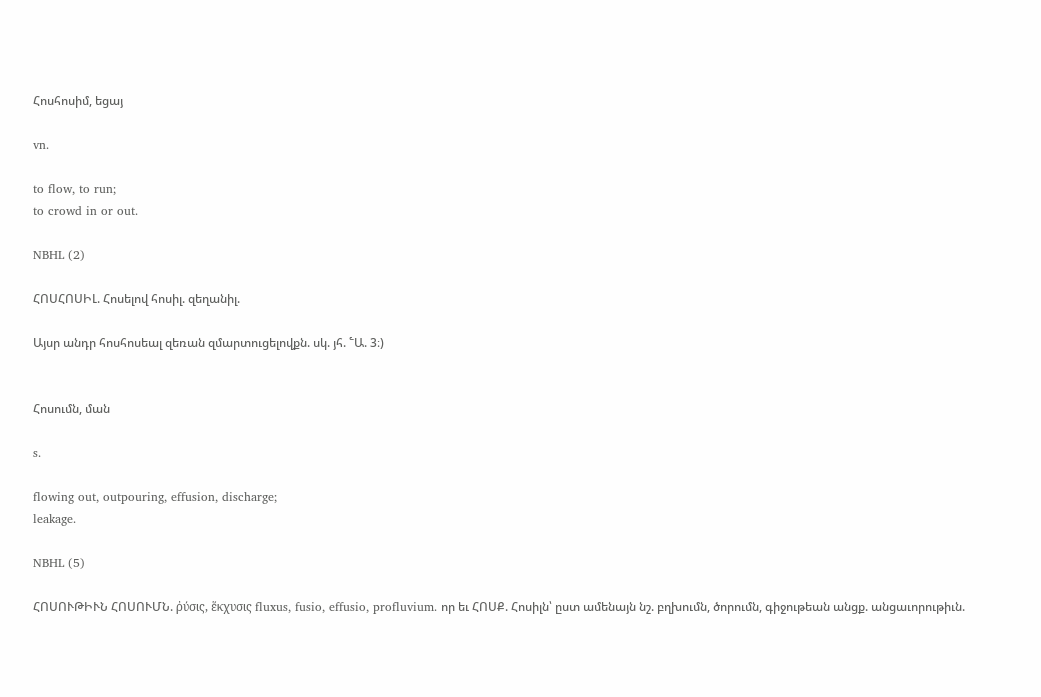Հոսհոսիմ, եցայ

vn.

to flow, to run;
to crowd in or out.

NBHL (2)

ՀՈՍՀՈՍԻԼ. Հոսելով հոսիլ. զեղանիլ.

Այսր անդր հոսհոսեալ զեռան զմարտուցելովքն. սկ. յհ. ՟Ա. 3։)


Հոսումն, ման

s.

flowing out, outpouring, effusion, discharge;
leakage.

NBHL (5)

ՀՈՍՈՒԹԻՒՆ ՀՈՍՈՒՄՆ. ῤύσις, ἕκχυσις fluxus, fusio, effusio, profluvium. որ եւ ՀՈՍՔ. Հոսիլն՝ ըստ ամենայն նշ. բղխումն, ծորումն, գիջութեան անցք. անցաւորութիւն.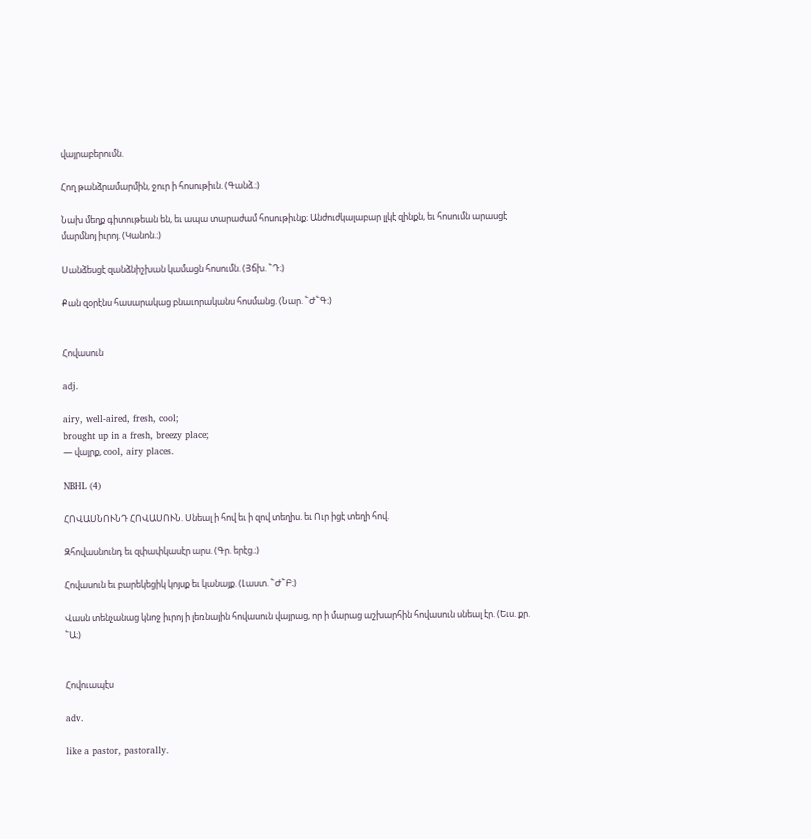վայրաբերումն.

Հող թանձրամարմին, ջուր ի հոսութիւն. (Գանձ.։)

Նախ մեղք գիտութեան են, եւ ապա տարաժամ հոսութիւնք։ Անժուժկալաբար լլկէ զինքն, եւ հոսումն արասցէ մարմնոյ իւրոյ. (Կանոն.։)

Սանձեսցէ զանձնիշխան կամացն հոսումն. (Յճխ. ՟Դ։)

Քան զօրէնս հասարակաց բնաւորականս հոսմանց. (Նար. ՟Ժ՟Գ։)


Հովասուն

adj.

airy, well-aired, fresh, cool;
brought up in a fresh, breezy place;
— վայրք, cool, airy places.

NBHL (4)

ՀՈՎԱՍՆՈՒՆԴ ՀՈՎԱՍՈՒՆ. Սնեալ ի հով եւ ի զով տեղիս. եւ Ուր իցէ տեղի հով.

Զհովասնունդ եւ զփափկասէր արս. (Գր. երէց.։)

Հովասուն եւ բարեկեցիկ կոյսք եւ կանայք. (Լաստ. ՟Ժ՟Բ։)

Վասն տենչանաց կնոջ իւրոյ ի լեռնային հովասուն վայրաց, որ ի մարաց աշխարհին հովասուն սնեալ էր. (Եւս. քր. ՟Ա։)


Հովուապէս

adv.

like a pastor, pastorally.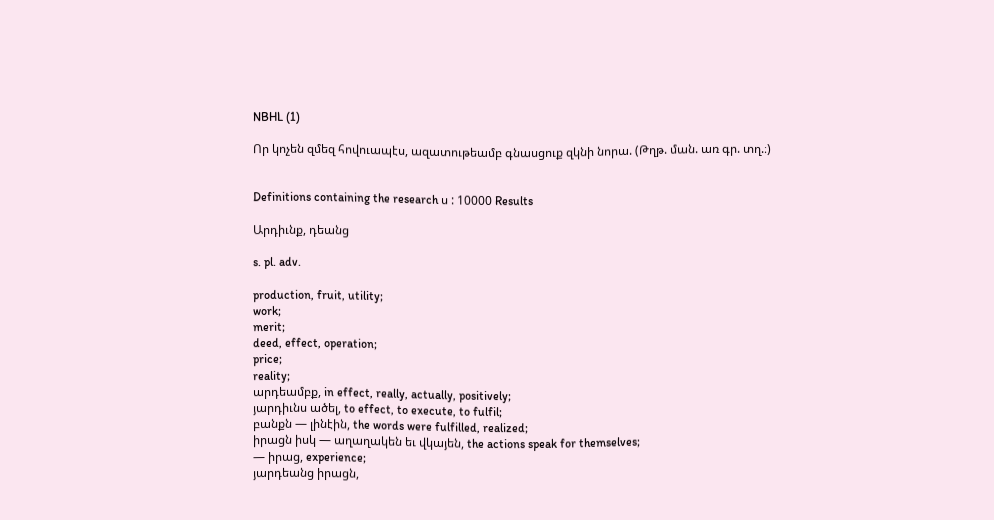NBHL (1)

Որ կոչեն զմեզ հովուապէս, ազատութեամբ գնասցուք զկնի նորա. (Թղթ. ման. առ գր. տղ.։)


Definitions containing the research ս : 10000 Results

Արդիւնք, դեանց

s. pl. adv.

production, fruit, utility;
work;
merit;
deed, effect, operation;
price;
reality;
արդեամբք, in effect, really, actually, positively;
յարդիւնս ածել, to effect, to execute, to fulfil;
բանքն — լինէին, the words were fulfilled, realized;
իրացն իսկ — աղաղակեն եւ վկայեն, the actions speak for themselves;
— իրաց, experience;
յարդեանց իրացն,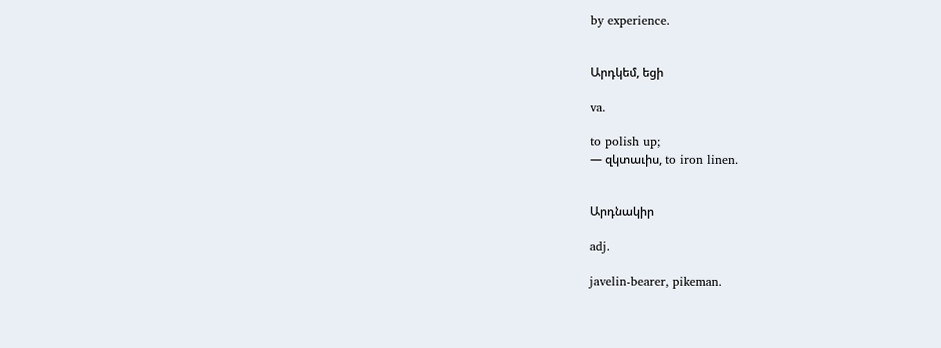by experience.


Արդկեմ, եցի

va.

to polish up;
— զկտաւիս, to iron linen.


Արդնակիր

adj.

javelin-bearer, pikeman.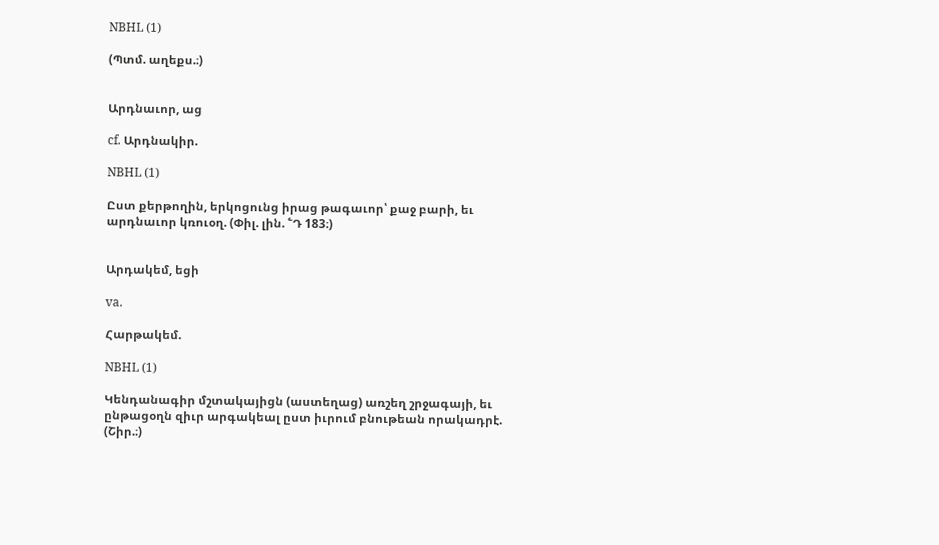NBHL (1)

(Պտմ. աղեքս.։)


Արդնաւոր, աց

cf. Արդնակիր.

NBHL (1)

Ըստ քերթողին, երկոցունց իրաց թագաւոր՝ քաջ բարի, եւ արդնաւոր կռուօղ. (Փիլ. լին. ՟Դ 183։)


Արդակեմ, եցի

va.

Հարթակեմ.

NBHL (1)

Կենդանագիր մշտակայիցն (աստեղաց) առշեղ շրջագայի, եւ ընթացօղն զիւր արգակեալ ըստ իւրում բնութեան որակադրէ. (Շիր.։)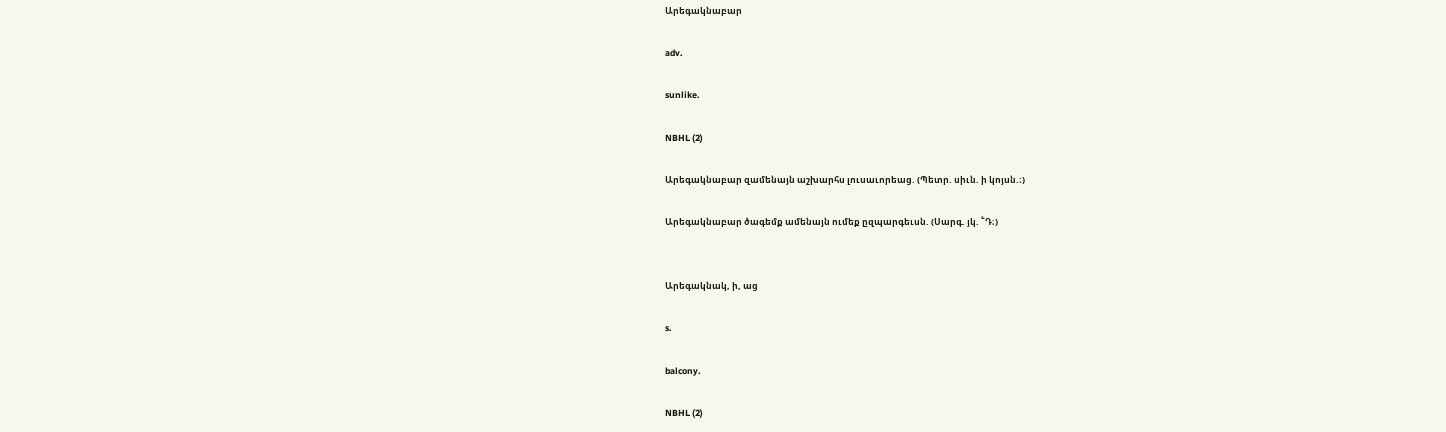Արեգակնաբար

adv.

sunlike.

NBHL (2)

Արեգակնաբար զամենայն աշխարհս լուսաւորեաց. (Պետր. սիւն. ի կոյսն.։)

Արեգակնաբար ծագեմք ամենայն ումեք ըզպարգեւսն. (Սարգ. յկ. ՟Դ։)


Արեգակնակ, ի, աց

s.

balcony.

NBHL (2)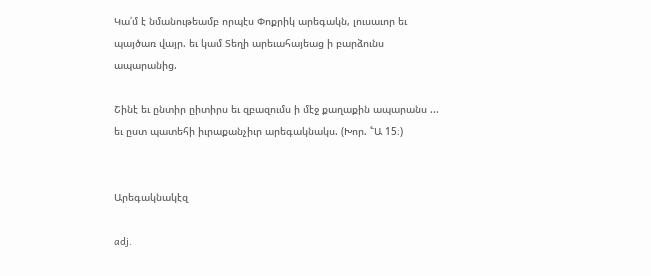Կա՛մ է նմանութեամբ որպէս Փոքրիկ արեգակն, լուսաւոր եւ պայծառ վայր. եւ կամ Տեղի արեւահայեաց ի բարձունս ապարանից.

Շինէ եւ ընտիր ըիտիրս եւ զբազումս ի մէջ քաղաքին ապարանս ... եւ ըստ պատեհի իւրաքանչիւր արեգակնակս. (Խոր. ՟Ա 15։)


Արեգակնակէզ

adj.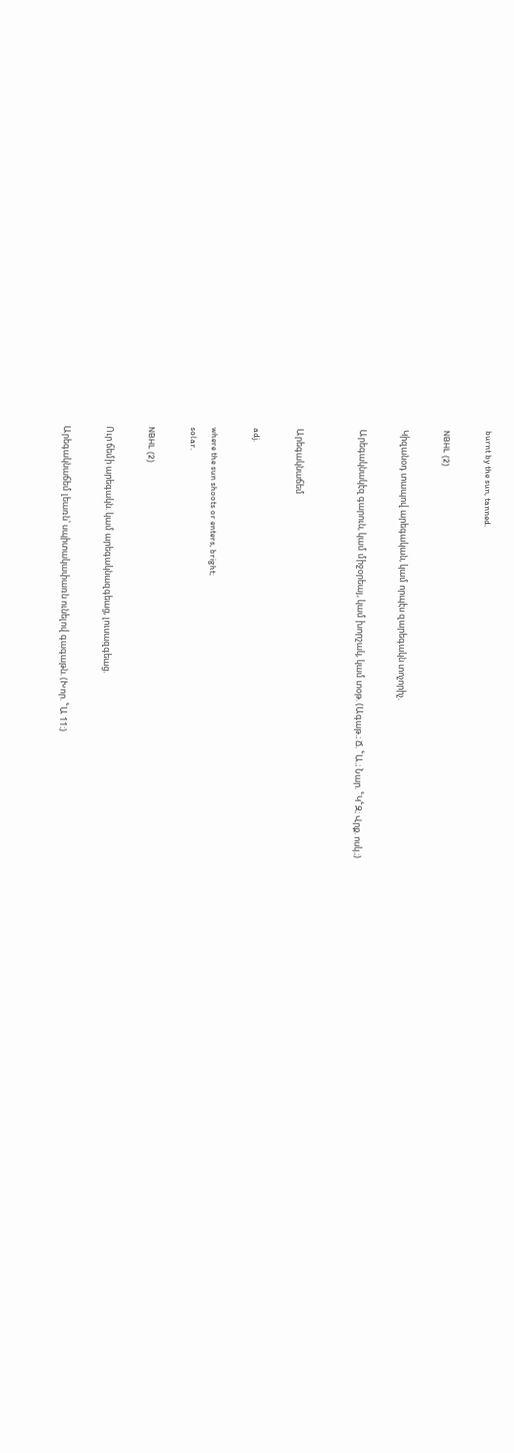burnt by the sun, tanned.

NBHL (2)

Կիզանօդ տապով արեգական, կամ որպէս զարեգակն տոչորիչ.

Արեգակնակէզ գարուն, կամ միջօրեայ, կամ խորշակ, կամ տօթ. (Ագաթ.։ Ճ. ՟Ա.։ Նար. ՟Կ՟Զ։ Վրք. ոսկ.։)


Արեգակնաճեմ

adj.

where the sun shoots or enters, bright;
solar.

NBHL (2)

Ուր ճեմի արեգակն. կամ արեգակնազգեաց, լուսազգեաց.

Արեգակնաճեմ լեառն՝ սպիտակափառն ունելով գագաթն. (Խոր. ՟Ա 11։)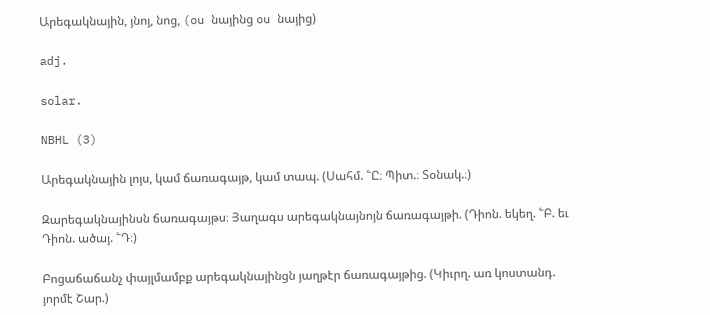Արեգակնային, յնոյ, նոց, (ou նայինց ou նայից)

adj.

solar.

NBHL (3)

Արեգակնային լոյս, կամ ճառագայթ, կամ տապ. (Սահմ. ՟Ը։ Պիտ.։ Տօնակ.։)

Զարեգակնայինսն ճառագայթս։ Յաղագս արեգակնայնոյն ճառագայթի. (Դիոն. եկեղ. ՟Բ. եւ Դիոն. ածայ. ՟Դ։)

Բոցաճաճանչ փայլմամբք արեգակնայինցն յաղթէր ճառագայթից. (Կիւրղ. առ կոստանդ. յորմէ Շար.)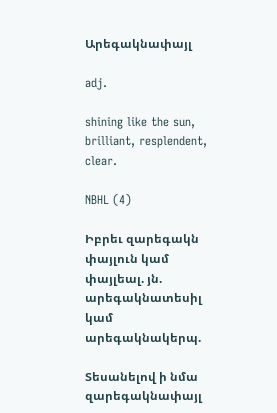Արեգակնափայլ

adj.

shining like the sun, brilliant, resplendent, clear.

NBHL (4)

Իբրեւ զարեգակն փայլուն կամ փայլեալ. յն. արեգակնատեսիլ կամ արեգակնակերպ.

Տեսանելով ի նմա զարեգակնափայլ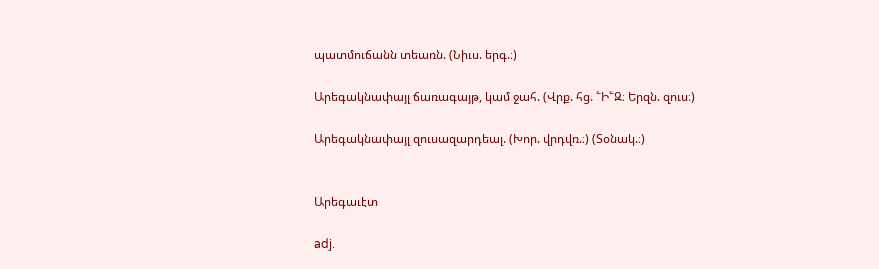պատմուճանն տեառն. (Նիւս. երգ.։)

Արեգակնափայլ ճառագայթ, կամ ջահ. (Վրք. հց. ՟Ի՟Զ։ Երզն. զուս։)

Արեգակնափայլ զուսազարդեալ. (Խոր. վրդվռ.։) (Տօնակ.։)


Արեգաւէտ

adj.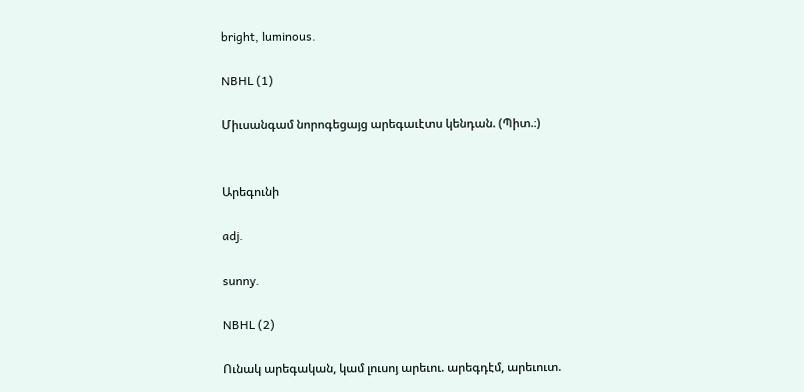bright, luminous.

NBHL (1)

Միւսանգամ նորոգեցայց արեգաւէտս կենդան. (Պիտ.։)


Արեգունի

adj.

sunny.

NBHL (2)

Ունակ արեգական, կամ լուսոյ արեւու. արեգդէմ, արեւուտ.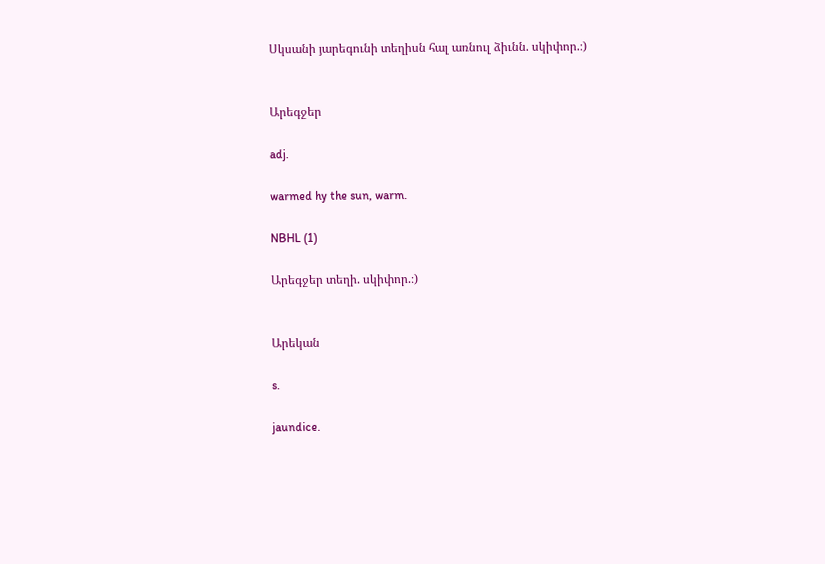Սկսանի յարեգունի տեղիսն հալ առնուլ ձիւնն. սկիփոր.։)


Արեգջեր

adj.

warmed hy the sun, warm.

NBHL (1)

Արեգջեր տեղի. սկիփոր.։)


Արեկան

s.

jaundice.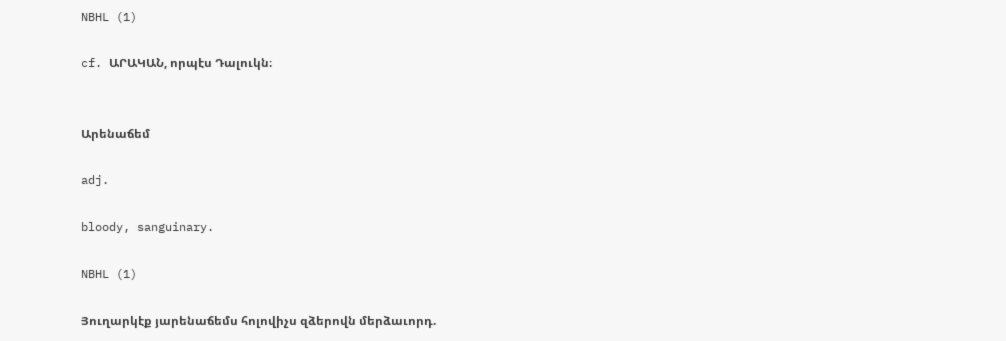NBHL (1)

cf. ԱՐԱԿԱՆ, որպէս Դալուկն։


Արենաճեմ

adj.

bloody, sanguinary.

NBHL (1)

Յուղարկէք յարենաճեմս հոլովիչս զձերովն մերձաւորդ.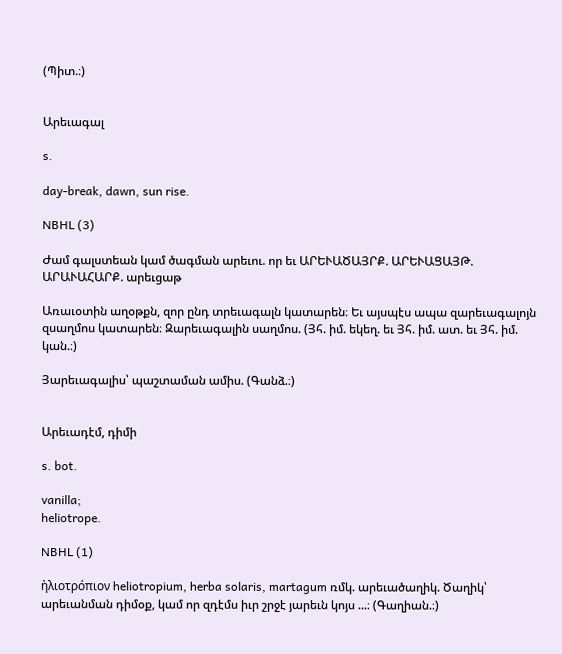(Պիտ.։)


Արեւագալ

s.

day-break, dawn, sun rise.

NBHL (3)

Ժամ գալստեան կամ ծագման արեւու. որ եւ ԱՐԵՒԱԾԱՅՐՔ. ԱՐԵՒԱՑԱՅԹ. ԱՐԱՒԱՀԱՐՔ. արեւցաթ

Առաւօտին աղօթքն, զոր ընդ տրեւագալն կատարեն։ Եւ այսպէս ապա զարեւագալոյն զսաղմոս կատարեն։ Զարեւագալին սաղմոս. (Յհ. իմ. եկեղ. եւ Յհ. իմ. ատ. եւ Յհ. իմ. կան.։)

Յարեւագալիս՝ պաշտաման ամիս. (Գանձ.։)


Արեւադէմ, դիմի

s. bot.

vanilla;
heliotrope.

NBHL (1)

ἠλιοτρόπιον heliotropium, herba solaris, martagum ռմկ. արեւածաղիկ. Ծաղիկ՝ արեւանման դիմօք, կամ որ զդէմս իւր շրջէ յարեւն կոյս ...։ (Գաղիան.։)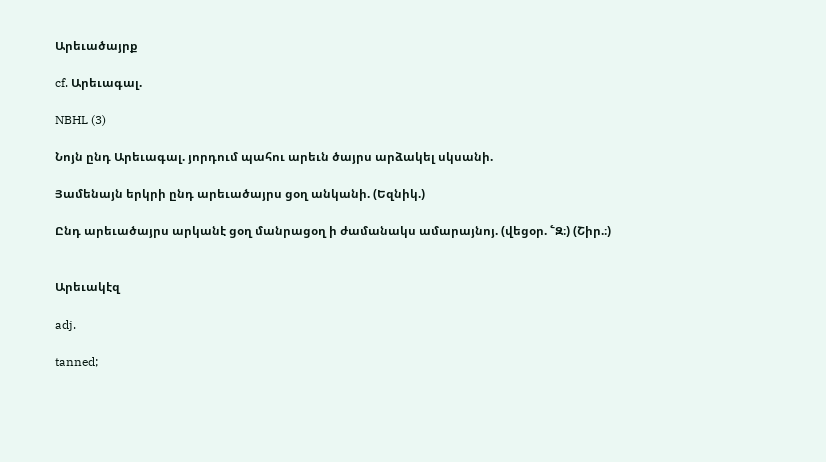Արեւածայրք

cf. Արեւագալ.

NBHL (3)

Նոյն ընդ Արեւագալ. յորդում պահու արեւն ծայրս արձակել սկսանի.

Յամենայն երկրի ընդ արեւածայրս ցօղ անկանի. (Եզնիկ.)

Ընդ արեւածայրս արկանէ ցօղ մանրացօղ ի ժամանակս ամարայնոյ. (վեցօր. ՟Զ։) (Շիր.։)


Արեւակէզ

adj.

tanned;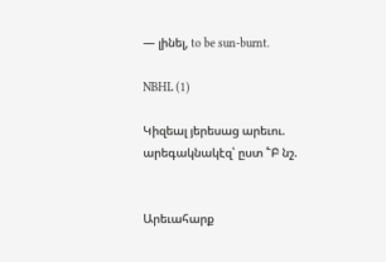— լինել, to be sun-burnt.

NBHL (1)

Կիզեալ յերեսաց արեւու. արեգակնակէզ՝ ըստ ՟Բ նշ.


Արեւահարք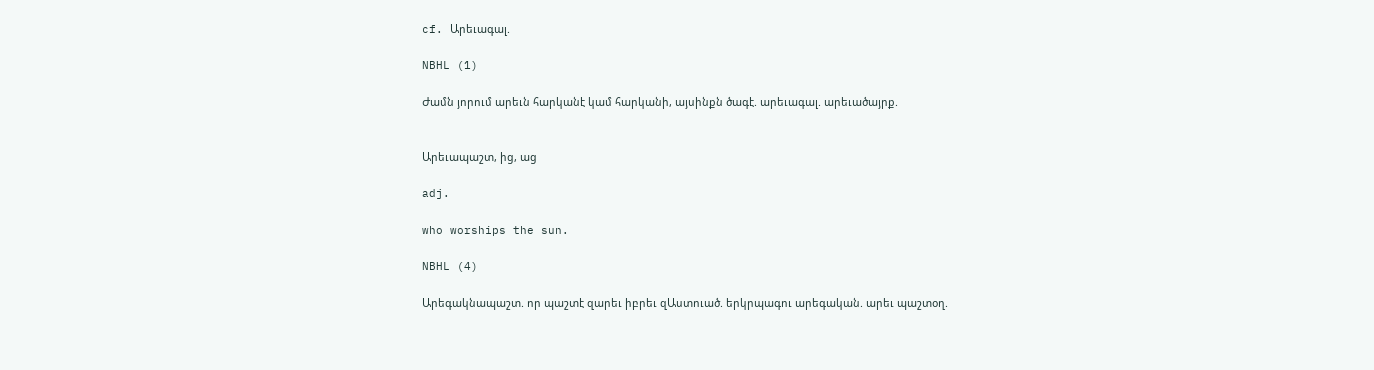cf. Արեւագալ.

NBHL (1)

Ժամն յորում արեւն հարկանէ կամ հարկանի, այսինքն ծագէ. արեւագալ. արեւածայրք.


Արեւապաշտ, ից, աց

adj.

who worships the sun.

NBHL (4)

Արեգակնապաշտ. որ պաշտէ զարեւ իբրեւ զԱստուած. երկրպագու արեգական. արեւ պաշտօղ.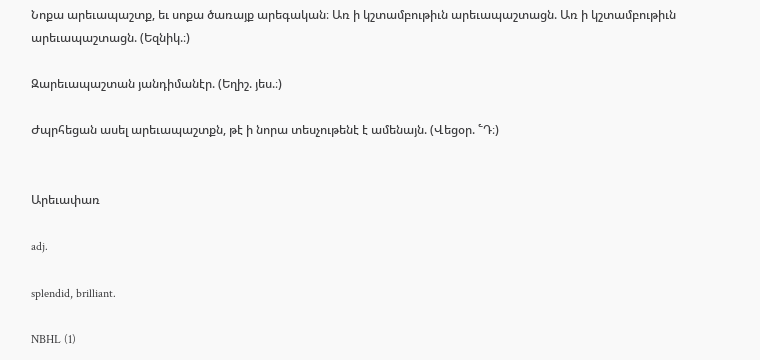Նոքա արեւապաշտք, եւ սոքա ծառայք արեգական։ Առ ի կշտամբութիւն արեւապաշտացն. Առ ի կշտամբութիւն արեւապաշտացն. (Եզնիկ.։)

Զարեւապաշտան յանդիմանէր. (Եղիշ. յես.։)

Ժպրհեցան ասել արեւապաշտքն, թէ ի նորա տեսչութենէ է ամենայն. (Վեցօր. ՟Դ։)


Արեւափառ

adj.

splendid, brilliant.

NBHL (1)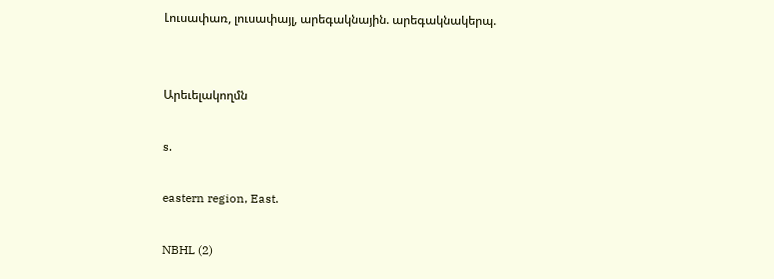Լուսափառ, լուսափայլ, արեգակնային. արեգակնակերպ.


Արեւելակողմն

s.

eastern region, East.

NBHL (2)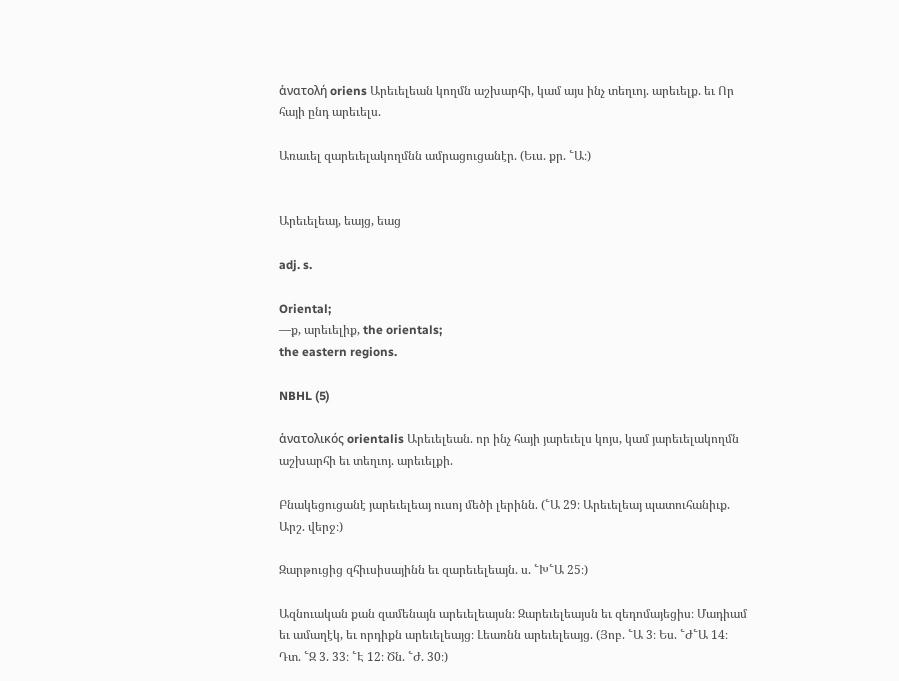ἁνατολή oriens Արեւելեան կողմն աշխարհի, կամ այս ինչ տեղւոյ. արեւելք. եւ Որ հայի ընդ արեւելս.

Առաւել զարեւելակողմնն ամրացուցանէր. (Եւս. քր. ՟Ա։)


Արեւելեայ, եայց, եաց

adj. s.

Oriental;
—ք, արեւելիք, the orientals;
the eastern regions.

NBHL (5)

ἁνατολικός orientalis Արեւելեան. որ ինչ հայի յարեւելս կոյս, կամ յարեւելակողմն աշխարհի եւ տեղւոյ. արեւելքի.

Բնակեցուցանէ յարեւելեայ ուսոյ մեծի լերինն. (՟Ա 29։ Արեւելեայ պատուհանիւք. Արշ. վերջ։)

Զարթուցից զհիւսիսայինն եւ զարեւելեայն. ս. ՟Խ՟Ա 25։)

Ազնուական քան զամենայն արեւելեայսն։ Զարեւելեայսն եւ զեդոմայեցիս։ Մադիամ եւ ամաղէկ, եւ որդիքն արեւելեայց։ Լեառնն արեւելեայց. (Յոբ. ՟Ա 3։ Ես. ՟Ժ՟Ա 14։ Դտ. ՟Զ 3. 33։ ՟Է 12։ Ծն. ՟Ժ. 30։)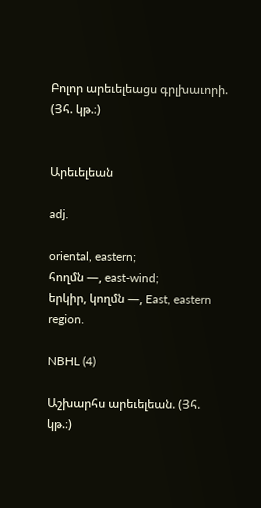Բոլոր արեւելեացս գրլխաւորի. (Յհ. կթ.։)


Արեւելեան

adj.

oriental, eastern;
հողմն —, east-wind;
երկիր, կողմն —, East, eastern region.

NBHL (4)

Աշխարհս արեւելեան. (Յհ. կթ.։)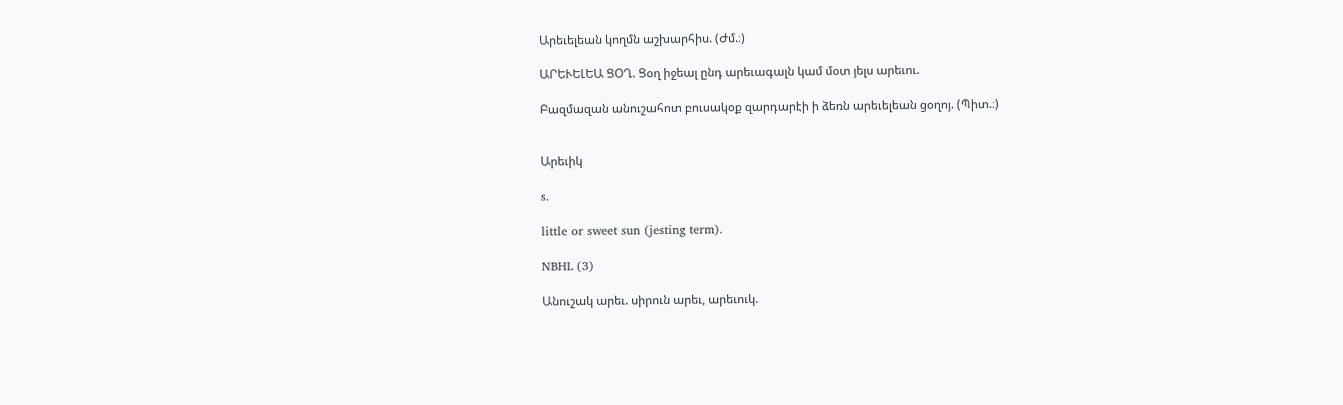Արեւելեան կողմն աշխարհիս. (Ժմ.։)

ԱՐԵՒԵԼԵԱ ՑՕՂ. Ցօղ իջեալ ընդ արեւագալն կամ մօտ յելս արեւու.

Բազմազան անուշահոտ բուսակօք զարդարէի ի ձեռն արեւելեան ցօղոյ. (Պիտ.։)


Արեւիկ

s.

little or sweet sun (jesting term).

NBHL (3)

Անուշակ արեւ. սիրուն արեւ, արեւուկ.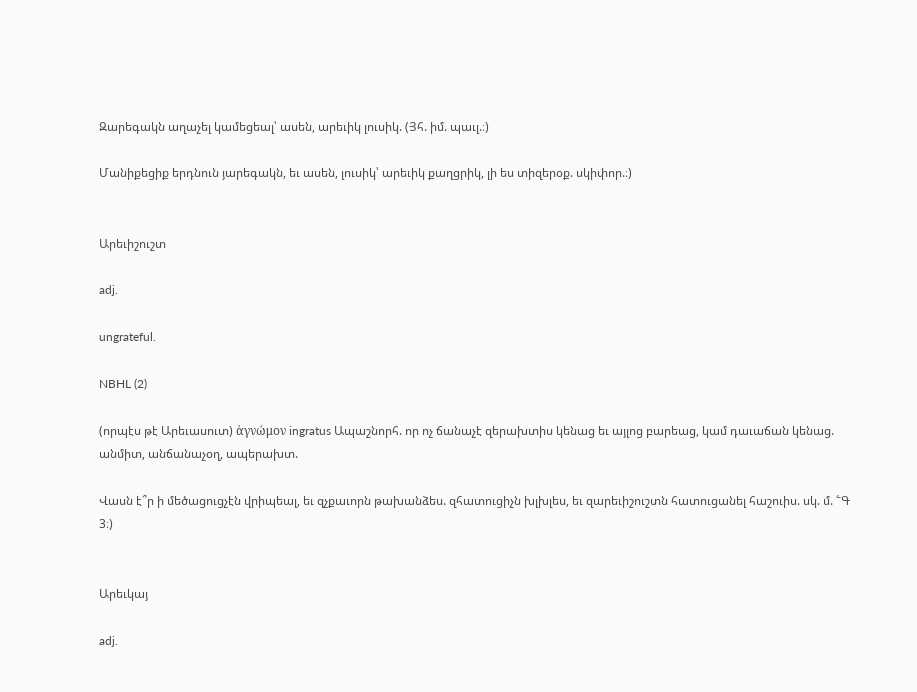Զարեգակն աղաչել կամեցեալ՝ ասեն, արեւիկ լուսիկ. (Յհ. իմ. պաւլ.։)

Մանիքեցիք երդնուն յարեգակն, եւ ասեն, լուսիկ՝ արեւիկ քաղցրիկ, լի ես տիզերօք. սկիփոր.։)


Արեւիշուշտ

adj.

ungrateful.

NBHL (2)

(որպէս թէ Արեւասուտ) ἁγνώμον ingratus Ապաշնորհ. որ ոչ ճանաչէ զերախտիս կենաց եւ այլոց բարեաց, կամ դաւաճան կենաց. անմիտ, անճանաչօղ, ապերախտ.

Վասն է՞ր ի մեծացուցչէն վրիպեալ, եւ զչքաւորն թախանձես. զհատուցիչն խլխլես, եւ զարեւիշուշտն հատուցանել հաշուիս. սկ. մ. ՟Գ 3։)


Արեւկայ

adj.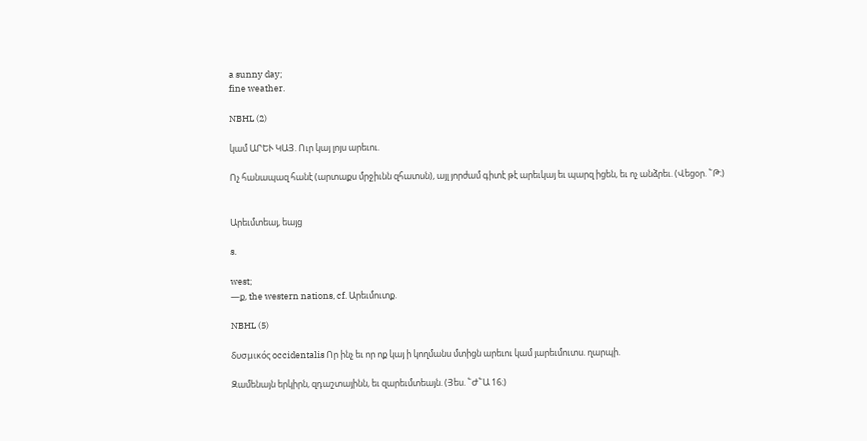a sunny day;
fine weather.

NBHL (2)

կամ ԱՐԵՒ ԿԱՅ. Ուր կայ լոյս արեւու.

Ոչ հանապազ հանէ (արտաքս մրջիւնն զհատսն), այլ յորժամ գիտէ թէ արեւկայ եւ պարզ իցեն, եւ ոչ անձրեւ. (Վեցօր. ՟Թ։)


Արեւմտեայ, եայց

s.

west;
—ք, the western nations, cf. Արեւմուտք.

NBHL (5)

δυσμικός occidentalis Որ ինչ եւ որ ոք կայ ի կողմանս մտիցն արեւու կամ յարեւմուտս. ղարպի.

Զամենայն երկիրն, զդաշտայինն, եւ զարեւմտեայն. (Յես. ՟Ժ՟Ա 16։)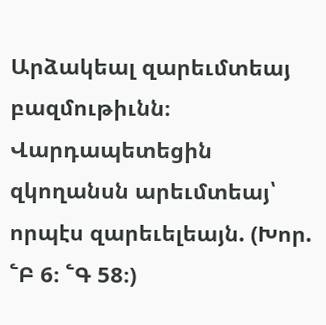Արձակեալ զարեւմտեայ բազմութիւնն։ Վարդապետեցին զկողանսն արեւմտեայ՝ որպէս զարեւելեայն. (Խոր. ՟Բ 6։ ՟Գ 58։)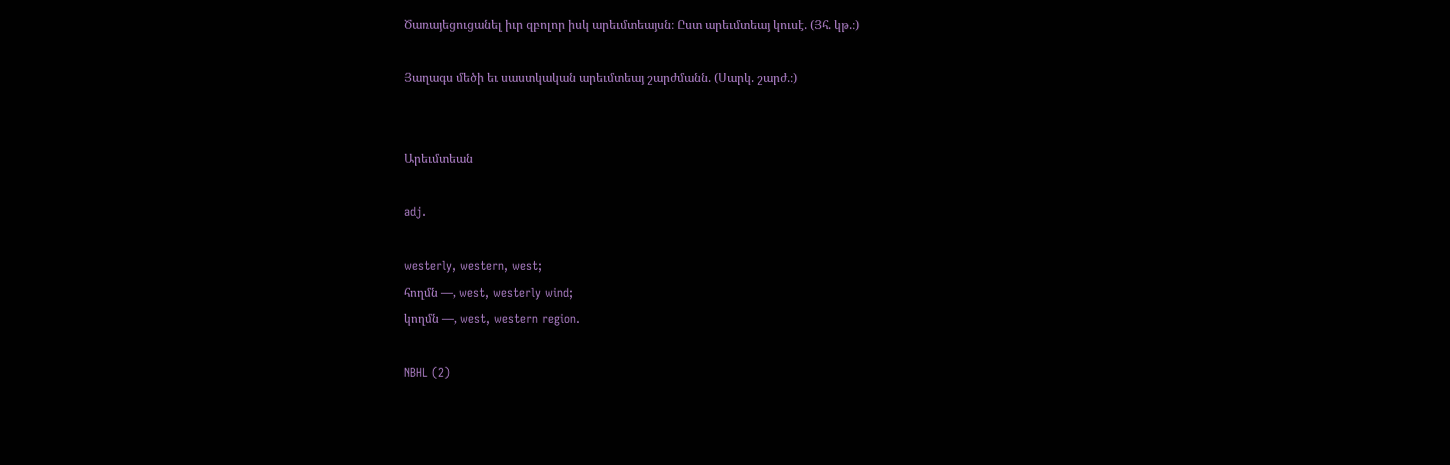Ծառայեցուցանել իւր զբոլոր իսկ արեւմտեայսն։ Ըստ արեւմտեայ կուսէ. (Յհ. կթ.։)

Յաղագս մեծի եւ սաստկական արեւմտեայ շարժմանն. (Սարկ. շարժ.։)


Արեւմտեան

adj.

westerly, western, west;
հողմն —, west, westerly wind;
կողմն —, west, western region.

NBHL (2)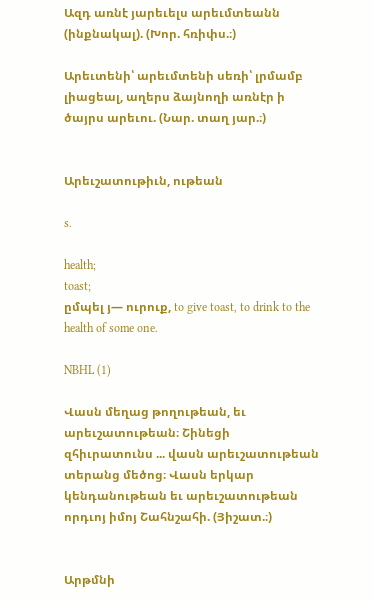Ազդ առնէ յարեւելս արեւմտեանն (ինքնակալ). (Խոր. հռիփս.։)

Արեւտենի՝ արեւմտենի սեռի՝ լրմամբ լիացեալ, աղերս ձայնողի առնէր ի ծայրս արեւու. (Նար. տաղ յար.։)


Արեւշատութիւն, ութեան

s.

health;
toast;
ըմպել յ— ուրուք, to give toast, to drink to the health of some one.

NBHL (1)

Վասն մեղաց թողութեան, եւ արեւշատութեան։ Շինեցի զհիւրատունս ... վասն արեւշատութեան տերանց մեծոց։ Վասն երկար կենդանութեան եւ արեւշատութեան որդւոյ իմոյ Շահնշահի. (Յիշատ.։)


Արթմնի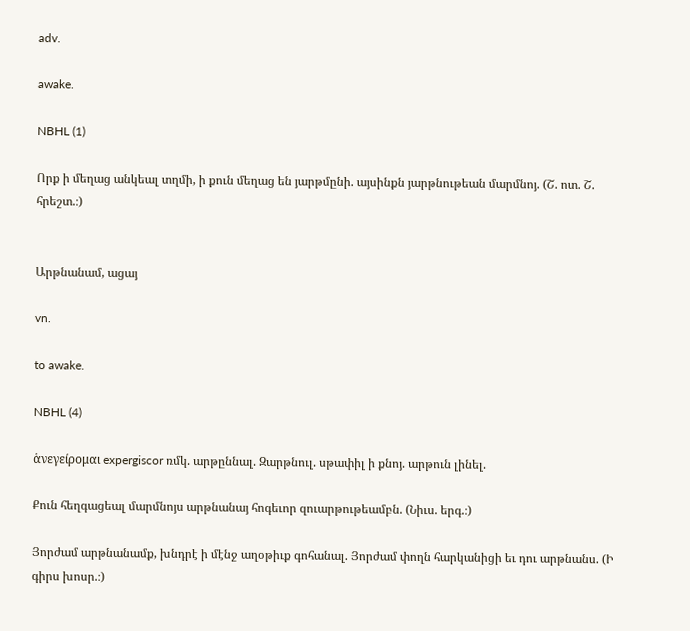adv.

awake.

NBHL (1)

Որք ի մեղաց անկեալ տղմի, ի քուն մեղաց են յարթմընի. այսինքն յարթնութեան մարմնոյ. (Շ. ոտ. Շ. հրեշտ.։)


Արթնանամ, ացայ

vn.

to awake.

NBHL (4)

ἁνεγείρομαι expergiscor ռմկ. արթըննալ. Զարթնուլ. սթափիլ ի քնոյ. արթուն լինել.

Քուն հեղգացեալ մարմնոյս արթնանայ հոգեւոր զուարթութեամբն. (Նիւս. երգ.։)

Յորժամ արթնանամք, խնդրէ ի մէնջ աղօթիւք գոհանալ. Յորժամ փողն հարկանիցի եւ դու արթնանս. (Ի գիրս խոսր.։)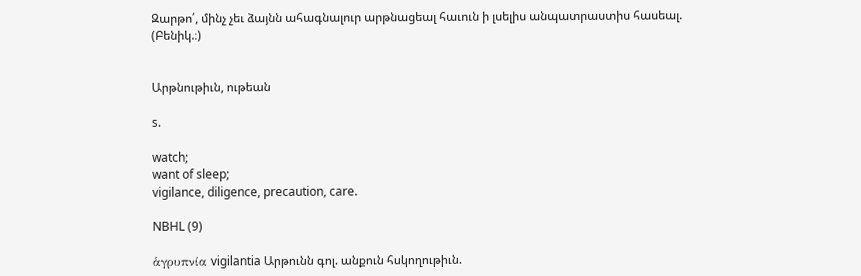Զարթո՛, մինչ չեւ ձայնն ահագնալուր արթնացեալ հաւուն ի լսելիս անպատրաստիս հասեալ. (Բենիկ.։)


Արթնութիւն, ութեան

s.

watch;
want of sleep;
vigilance, diligence, precaution, care.

NBHL (9)

ἁγρυπνία vigilantia Արթունն գոլ. անքուն հսկողութիւն.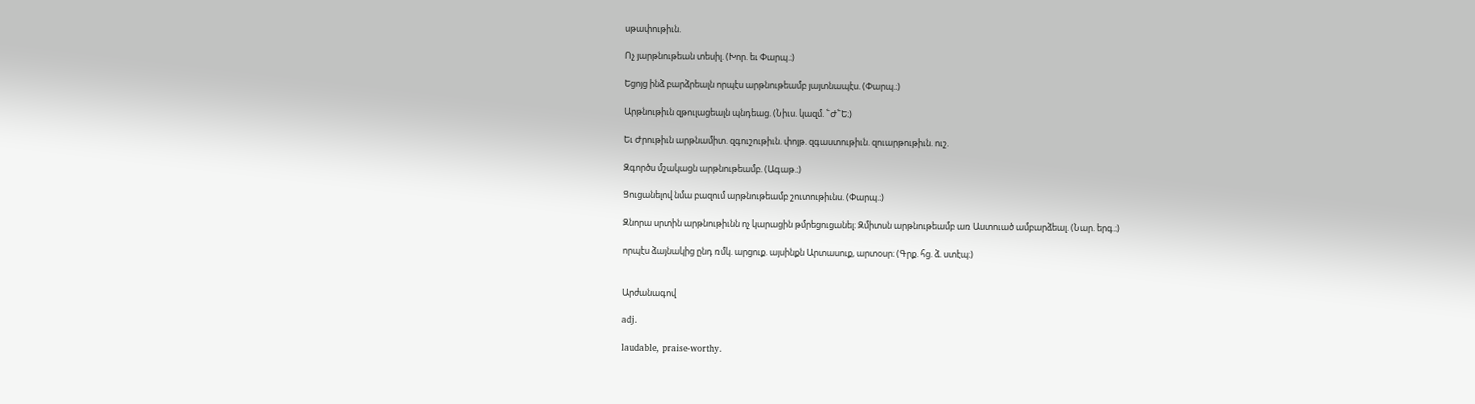սթափութիւն.

Ոչ յարթնութեան տեսիլ. (Խոր. եւ Փարպ.։)

Եցոյց ինձ բարձրեալն որպէս արթնութեամբ յայտնապէս. (Փարպ.։)

Արթնութիւն զթուլացեալն պնդեաց. (Նիւս. կազմ. ՟Ժ՟Ե։)

Եւ Ժրութիւն արթնամիտ. զգուշութիւն. փոյթ. զգաստութիւն. զուարթութիւն. ուշ.

Զգործս մշակացն արթնութեամբ. (Ագաթ.։)

Ցուցանելով նմա բազում արթնութեամբ շուտութիւնս. (Փարպ.։)

Զնորա սրտին արթնութիւնն ոչ կարացին թմրեցուցանել։ Զմիտսն արթնութեամբ առ Աստուած ամբարձեալ. (Նար. երգ.։)

որպէս ձայնակից ընդ ռմկ. արցուք. այսինքն Արտասուք, արտօսր։ (Գրք. հց. ձ. ստէպ։)


Արժանագով

adj.

laudable, praise-worthy.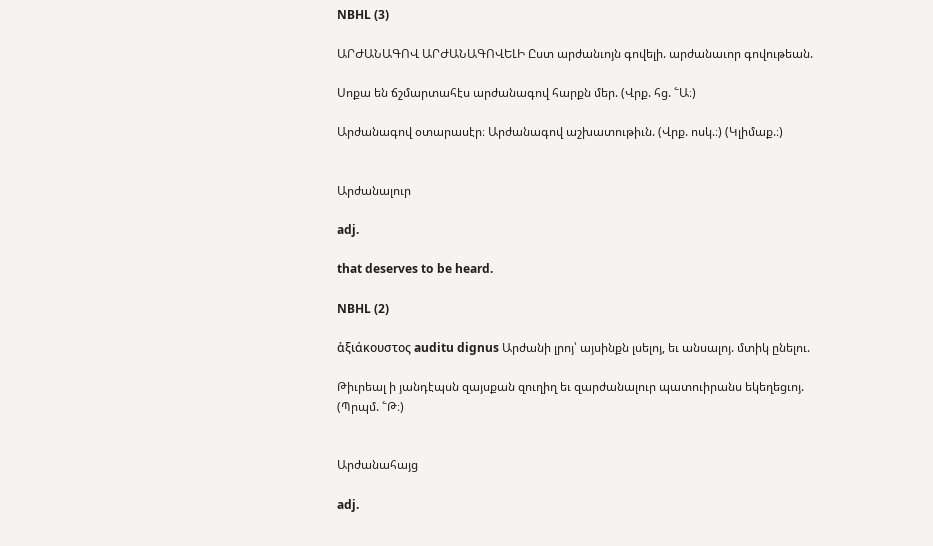NBHL (3)

ԱՐԺԱՆԱԳՈՎ ԱՐԺԱՆԱԳՈՎԵԼԻ Ըստ արժանւոյն գովելի. արժանաւոր գովութեան.

Սոքա են ճշմարտահէս արժանագով հարքն մեր. (Վրք. հց. ՟Ա։)

Արժանագով օտարասէր։ Արժանագով աշխատութիւն. (Վրք. ոսկ.։) (Կլիմաք.։)


Արժանալուր

adj.

that deserves to be heard.

NBHL (2)

ἁξιάκουστος auditu dignus Արժանի լրոյ՝ այսինքն լսելոյ, եւ անսալոյ. մտիկ ընելու.

Թիւրեալ ի յանդէպսն զայսքան զուղիղ եւ զարժանալուր պատուիրանս եկեղեցւոյ. (Պրպմ. ՟Թ։)


Արժանահայց

adj.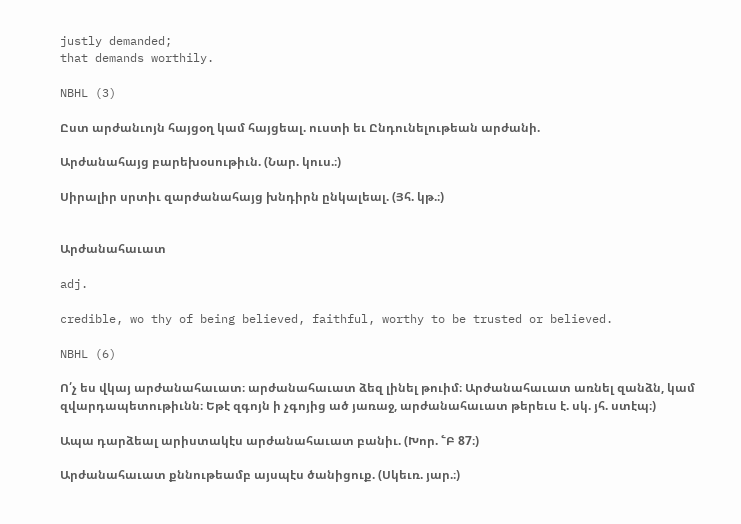justly demanded;
that demands worthily.

NBHL (3)

Ըստ արժանւոյն հայցօղ կամ հայցեալ. ուստի եւ Ընդունելութեան արժանի.

Արժանահայց բարեխօսութիւն. (Նար. կուս.։)

Սիրալիր սրտիւ զարժանահայց խնդիրն ընկալեալ. (Յհ. կթ.։)


Արժանահաւատ

adj.

credible, wo thy of being believed, faithful, worthy to be trusted or believed.

NBHL (6)

Ո՛չ ես վկայ արժանահաւատ։ արժանահաւատ ձեզ լինել թուիմ։ Արժանահաւատ առնել զանձն, կամ զվարդապետութիւնն։ Եթէ զգոյն ի չգոյից ած յառաջ, արժանահաւատ թերեւս է. սկ. յհ. ստէպ։)

Ապա դարձեալ արիստակէս արժանահաւատ բանիւ. (Խոր. ՟Բ 87։)

Արժանահաւատ քննութեամբ այսպէս ծանիցուք. (Սկեւռ. յար.։)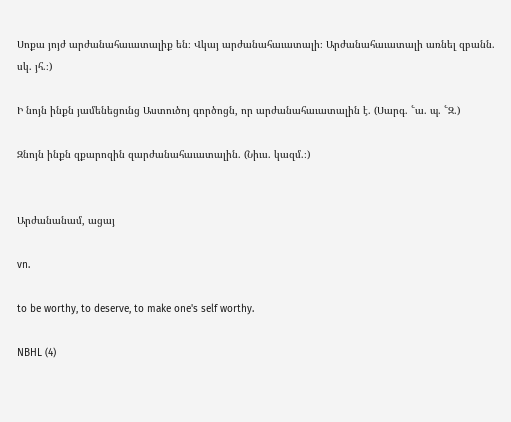Սոքա յոյժ արժանահաւատալիք են։ Վկայ արժանահաւատալի։ Արժանահաւատալի առնել զբանն. սկ. յհ.։)

Ի նոյն ինքն յամենեցունց Աստուծոյ գործոցն, որ արժանահաւատալին է. (Սարգ. ՟ա. պ. ՟Զ.)

Զնոյն ինքն զքարոզին զարժանահաւատալին. (Նիւս. կազմ.։)


Արժանանամ, ացայ

vn.

to be worthy, to deserve, to make one's self worthy.

NBHL (4)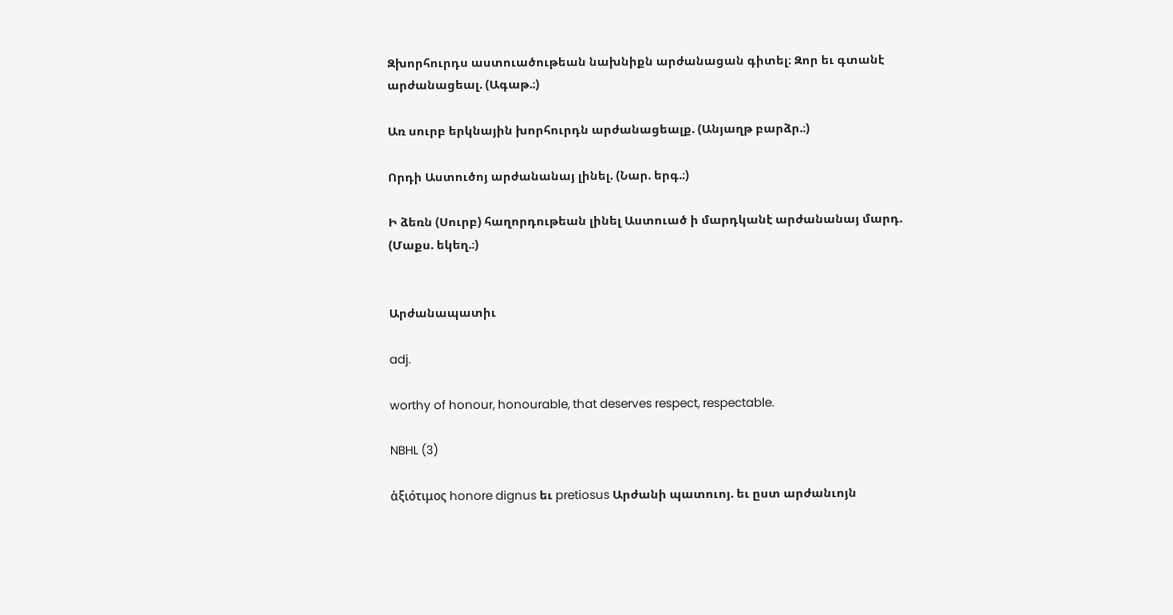Զխորհուրդս աստուածութեան նախնիքն արժանացան գիտել։ Զոր եւ գտանէ արժանացեալ. (Ագաթ.։)

Առ սուրբ երկնային խորհուրդն արժանացեալք. (Անյաղթ բարձր.։)

Որդի Աստուծոյ արժանանայ լինել. (Նար. երգ.։)

Ի ձեռն (Սուրբ) հաղորդութեան լինել Աստուած ի մարդկանէ արժանանայ մարդ. (Մաքս. եկեղ.։)


Արժանապատիւ

adj.

worthy of honour, honourable, that deserves respect, respectable.

NBHL (3)

ἁξιότιμος honore dignus եւ pretiosus Արժանի պատուոյ. եւ ըստ արժանւոյն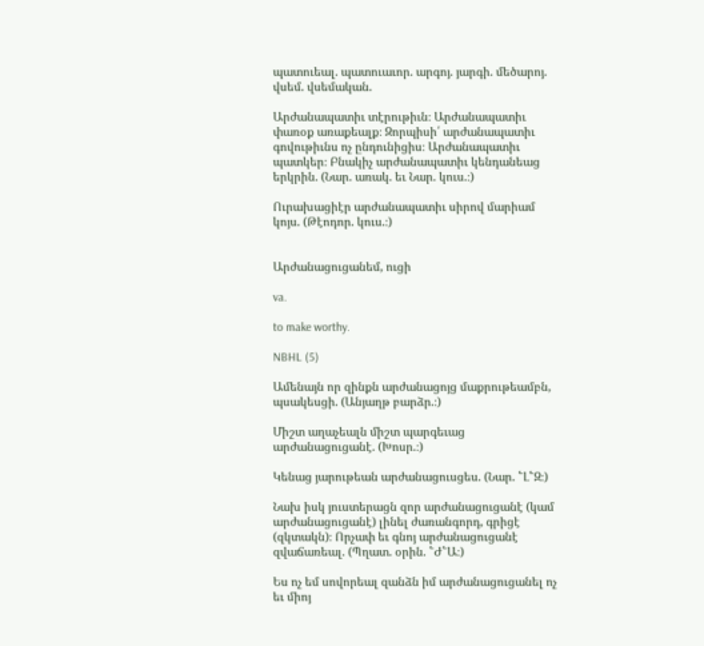պատուեալ. պատուաւոր. արգոյ. յարգի. մեծարոյ. վսեմ. վսեմական.

Արժանապատիւ տէրութիւն։ Արժանապատիւ փառօք առաքեալք։ Զորպիսի՛ արժանապատիւ գովութիւնս ոչ ընդունիցիս։ Արժանապատիւ պատկեր։ Բնակիչ արժանապատիւ կենդանեաց երկրին. (Նար. առակ. եւ Նար. կուս.։)

Ուրախացիէր արժանապատիւ սիրով մարիամ կոյս. (Թէոդոր. կուս.։)


Արժանացուցանեմ, ուցի

va.

to make worthy.

NBHL (5)

Ամենայն որ զինքն արժանացոյց մաքրութեամբն, պսակեսցի. (Անյաղթ բարձր.։)

Միշտ աղաչեալն միշտ պարգեւաց արժանացուցանէ. (Խոսր.։)

Կենաց յարութեան արժանացուսցես. (Նար. ՟Լ՟Զ։)

Նախ իսկ յուստերացն զոր արժանացուցանէ (կամ արժանացուցանէ) լինել ժառանգորդ, գրիցէ (զկտակն)։ Որչափ եւ գնոյ արժանացուցանէ զվաճառեալ. (Պղատ. օրին. ՟Ժ՟Ա։)

Ես ոչ եմ սովորեալ զանձն իմ արժանացուցանել ոչ եւ միոյ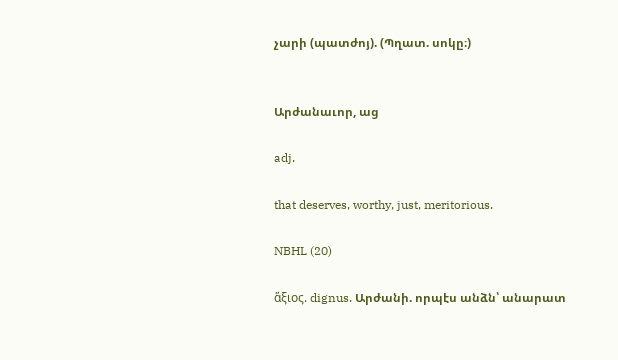չարի (պատժոյ). (Պղատ. սոկը։)


Արժանաւոր, աց

adj.

that deserves, worthy, just, meritorious.

NBHL (20)

ἅξιος. dignus. Արժանի. որպէս անձն՝ անարատ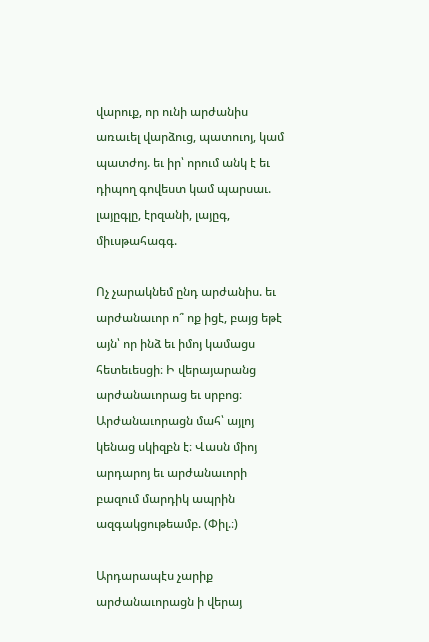վարուք, որ ունի արժանիս առաւել վարձուց, պատուոյ, կամ պատժոյ. եւ իր՝ որում անկ է եւ դիպող գովեստ կամ պարսաւ. լայըգլը, էրզանի, լայըգ, միւսթահագգ.

Ոչ չարակնեմ ընդ արժանիս. եւ արժանաւոր ո՞ ոք իցէ, բայց եթէ այն՝ որ ինձ եւ իմոյ կամացս հետեւեսցի։ Ի վերայարանց արժանաւորաց եւ սրբոց։ Արժանաւորացն մահ՝ այլոյ կենաց սկիզբն է։ Վասն միոյ արդարոյ եւ արժանաւորի բազում մարդիկ ապրին ազգակցութեամբ. (Փիլ.։)

Արդարապէս չարիք արժանաւորացն ի վերայ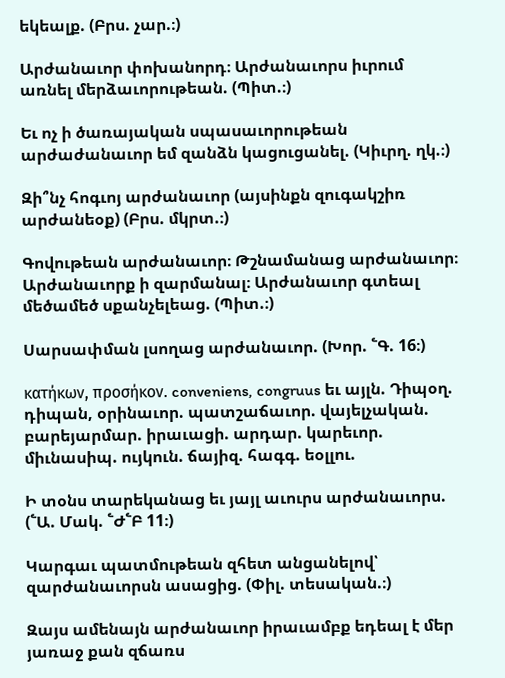եկեալք. (Բրս. չար.։)

Արժանաւոր փոխանորդ։ Արժանաւորս իւրում առնել մերձաւորութեան. (Պիտ.։)

Եւ ոչ ի ծառայական սպասաւորութեան արժաժանաւոր եմ զանձն կացուցանել. (Կիւրղ. ղկ.։)

Զի՞նչ հոգւոյ արժանաւոր (այսինքն զուգակշիռ արժանեօք) (Բրս. մկրտ.։)

Գովութեան արժանաւոր։ Թշնամանաց արժանաւոր։ Արժանաւորք ի զարմանալ։ Արժանաւոր գտեալ մեծամեծ սքանչելեաց. (Պիտ.։)

Սարսափման լսողաց արժանաւոր. (Խոր. ՟Գ. 16։)

κατήκων, προσήκον. conveniens, congruus եւ այլն. Դիպօղ. դիպան, օրինաւոր. պատշաճաւոր. վայելչական. բարեյարմար. իրաւացի. արդար. կարեւոր. միւնասիպ. ույկուն. ճայիզ. հագգ. եօլլու.

Ի տօնս տարեկանաց եւ յայլ աւուրս արժանաւորս. (՟Ա. Մակ. ՟Ժ՟Բ 11։)

Կարգաւ պատմութեան զհետ անցանելով՝ զարժանաւորսն ասացից. (Փիլ. տեսական.։)

Զայս ամենայն արժանաւոր իրաւամբք եդեալ է մեր յառաջ քան զճառս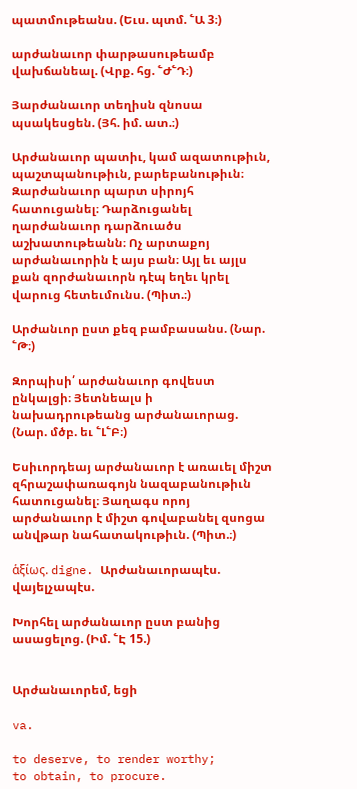պատմութեանս. (Եւս. պտմ. ՟Ա 3։)

արժանաւոր փարթասութեամբ վախճանեալ. (Վրք. հց. ՟Ժ՟Դ։)

Յարժանաւոր տեղիսն զնոսա պսակեսցեն. (Յհ. իմ. ատ.։)

Արժանաւոր պատիւ, կամ ազատութիւն, պաշտպանութիւն, բարեբանութիւն։ Զարժանաւոր պարտ սիրոյհ հատուցանել։ Դարձուցանել ղարժանաւոր դարձուածս աշխատութեանն։ Ոչ արտաքոյ արժանաւորին է այս բան։ Այլ եւ այլս քան զորժանաւորն դէպ եղեւ կրել վարուց հետեւմունս. (Պիտ.։)

Արժանւոր ըստ քեզ բամբասանս. (Նար. ՟Թ։)

Զորպիսի՛ արժանաւոր գովեստ ընկալցի։ Յետնեալս ի նախադրութեանց արժանաւորաց. (Նար. մծբ. եւ ՟Լ՟Բ։)

Եսիւորդեայ արժանաւոր է առաւել միշտ զհրաշափառագոյն նազաբանութիւն հատուցանել։ Յաղագս որոյ արժանաւոր է միշտ գովաբանել զսոցա անվթար նահատակութիւն. (Պիտ.։)

ἁξίως. digne. Արժանաւորապէս. վայելչապէս.

Խորհել արժանաւոր ըստ բանից ասացելոց. (Իմ. ՟Է 15.)


Արժանաւորեմ, եցի

va.

to deserve, to render worthy;
to obtain, to procure.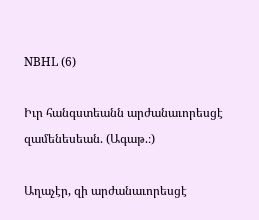NBHL (6)

Իւր հանգստեանն արժանաւորեսցէ զամենեսեան. (Ագաթ.։)

Աղաչէր, զի արժանաւորեսցէ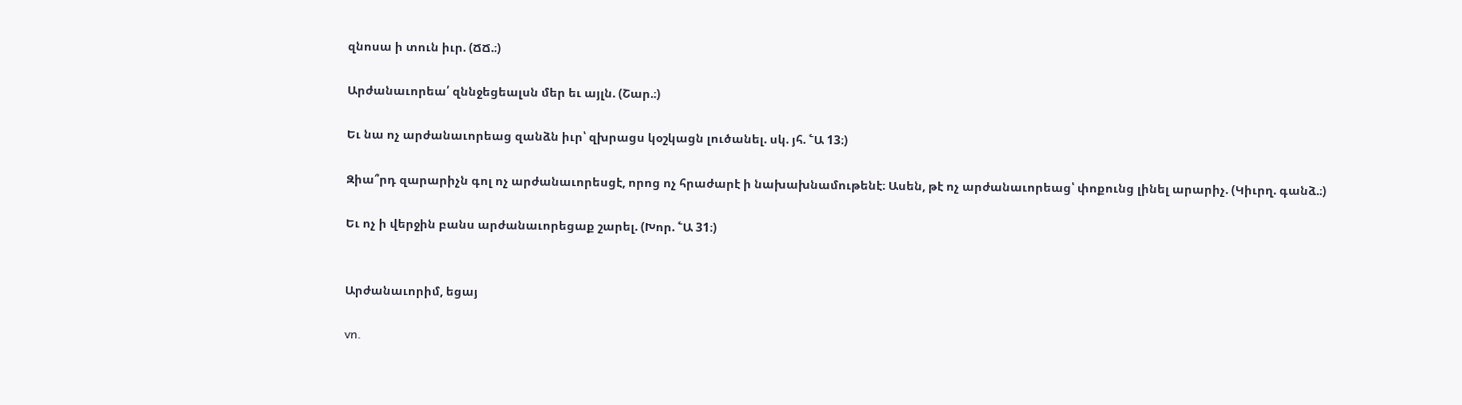զնոսա ի տուն իւր. (ՃՃ.։)

Արժանաւորեա՛ զննջեցեալսն մեր եւ այլն. (Շար.։)

Եւ նա ոչ արժանաւորեաց զանձն իւր՝ զխրացս կօշկացն լուծանել. սկ. յհ. ՟Ա 13։)

Զիա՞րդ զարարիչն գոլ ոչ արժանաւորեսցէ, որոց ոչ հրաժարէ ի նախախնամութենէ։ Ասեն, թէ ոչ արժանաւորեաց՝ փոքունց լինել արարիչ. (Կիւրղ. գանձ.։)

Եւ ոչ ի վերջին բանս արժանաւորեցաք շարել. (Խոր. ՟Ա 31։)


Արժանաւորիմ, եցայ

vn.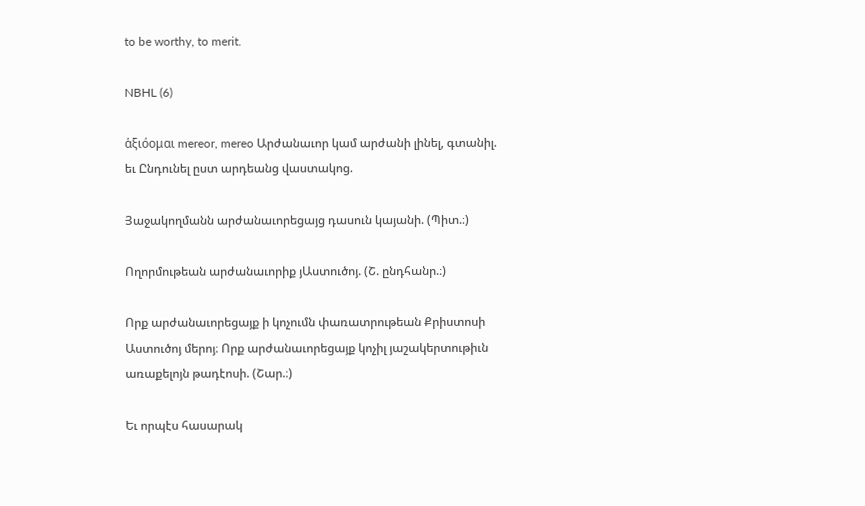to be worthy, to merit.

NBHL (6)

ἁξιόομαι mereor, mereo Արժանաւոր կամ արժանի լինել, գտանիլ. եւ Ընդունել ըստ արդեանց վաստակոց.

Յաջակողմանն արժանաւորեցայց դասուն կայանի. (Պիտ.։)

Ողորմութեան արժանաւորիք յԱստուծոյ. (Շ. ընդհանր.։)

Որք արժանաւորեցայք ի կոչումն փառատրութեան Քրիստոսի Աստուծոյ մերոյ։ Որք արժանաւորեցայք կոչիլ յաշակերտութիւն առաքելոյն թադէոսի. (Շար.։)

Եւ որպէս հասարակ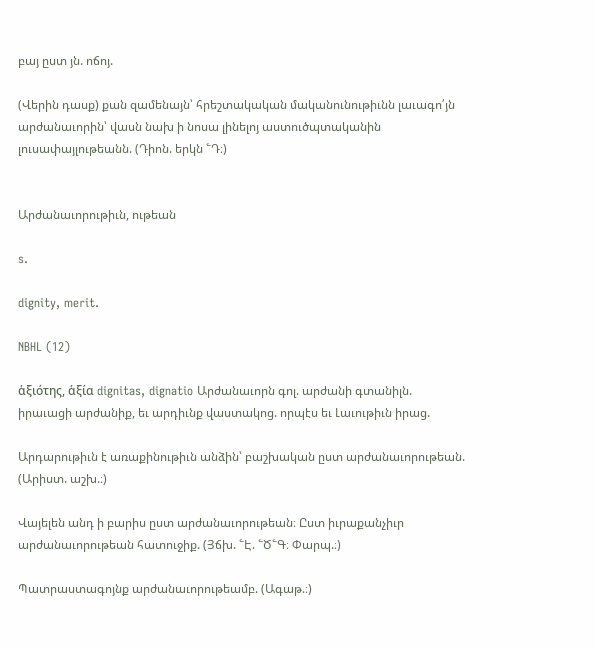բայ ըստ յն. ոճոյ.

(Վերին դասք) քան զամենայն՝ հրեշտակական մականունութիւնն լաւագո՛յն արժանաւորին՝ վասն նախ ի նոսա լինելոյ աստուծպտականին լուսափայլութեանն. (Դիոն. երկն ՟Դ։)


Արժանաւորութիւն, ութեան

s.

dignity, merit.

NBHL (12)

ἁξιότης, ἁξία dignitas, dignatio Արժանաւորն գոլ. արժանի գտանիլն. իրաւացի արժանիք, եւ արդիւնք վաստակոց. որպէս եւ Լաւութիւն իրաց.

Արդարութիւն է առաքինութիւն անձին՝ բաշխական ըստ արժանաւորութեան. (Արիստ. աշխ.։)

Վայելեն անդ ի բարիս ըստ արժանաւորութեան։ Ըստ իւրաքանչիւր արժանաւորութեան հատուջիք. (Յճխ. ՟Է. ՟Ծ՟Գ։ Փարպ.։)

Պատրաստագոյնք արժանաւորութեամբ. (Ագաթ.։)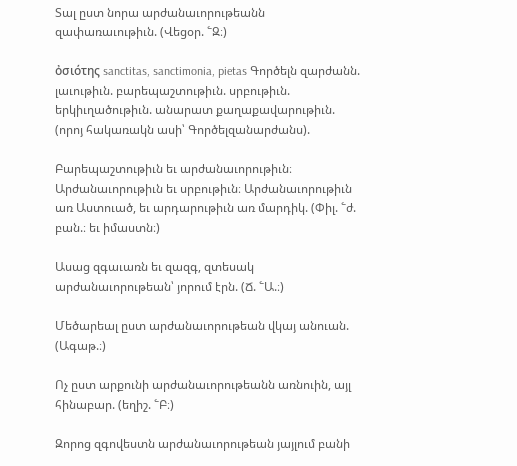Տալ ըստ նորա արժանաւորութեանն զափառաւութիւն. (Վեցօր. ՟Զ։)

ὀσιότης sanctitas, sanctimonia, pietas Գործելն զարժանն. լաւութիւն. բարեպաշտութիւն. սրբութիւն. երկիւղածութիւն. անարատ քաղաքավարութիւն. (որոյ հակառակն ասի՝ Գործելզանարժանս).

Բարեպաշտութիւն եւ արժանաւորութիւն։ Արժանաւորութիւն եւ սրբութիւն։ Արժանաւորութիւն առ Աստուած, եւ արդարութիւն առ մարդիկ. (Փիլ. ՟ժ. բան.։ եւ իմաստն։)

Ասաց զգաւառն եւ զազգ, զտեսակ արժանաւորութեան՝ յորում էրն. (Ճ. ՟Ա.։)

Մեծարեալ ըստ արժանաւորութեան վկայ անուան. (Ագաթ.։)

Ոչ ըստ արքունի արժանաւորութեանն առնուին, այլ հինաբար. (եղիշ. ՟Բ։)

Զորոց զգովեստն արժանաւորութեան յայլում բանի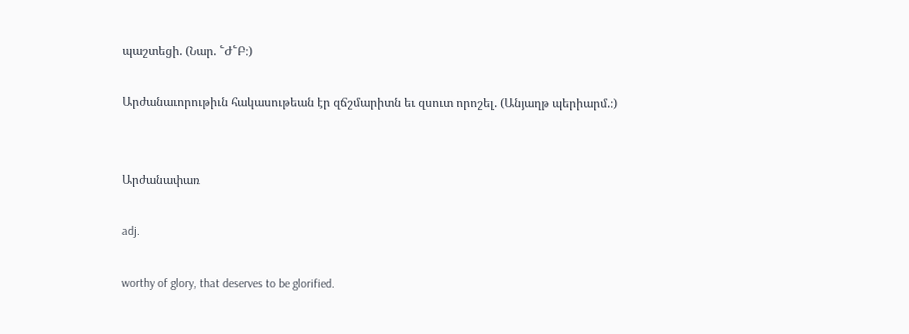պաշտեցի. (Նար. ՟Ժ՟Բ։)

Արժանաւորութիւն հակասութեան էր զճշմարիտն եւ զսուտ որոշել. (Անյաղթ պերիարմ.։)


Արժանափառ

adj.

worthy of glory, that deserves to be glorified.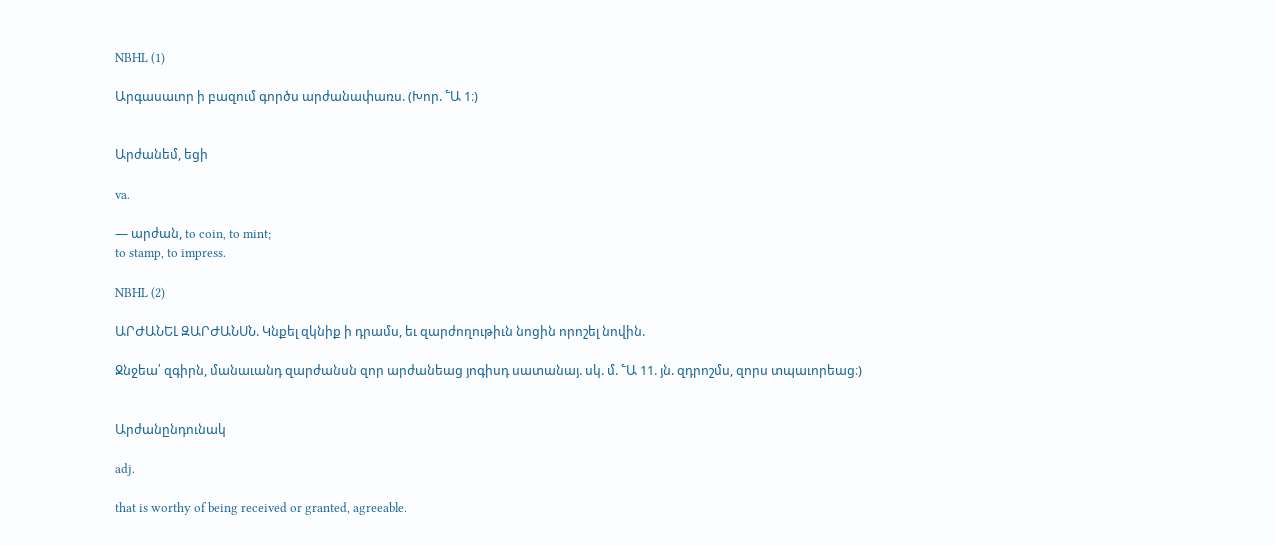NBHL (1)

Արգասաւոր ի բազում գործս արժանափառս. (Խոր. ՟Ա 1։)


Արժանեմ, եցի

va.

— արժան, to coin, to mint;
to stamp, to impress.

NBHL (2)

ԱՐԺԱՆԵԼ ԶԱՐԺԱՆՍՆ. Կնքել զկնիք ի դրամս, եւ զարժողութիւն նոցին որոշել նովին.

Ջնջեա՛ զգիրն, մանաւանդ զարժանսն զոր արժանեաց յոգիսդ սատանայ. սկ. մ. ՟Ա 11. յն. զդրոշմս, զորս տպաւորեաց։)


Արժանընդունակ

adj.

that is worthy of being received or granted, agreeable.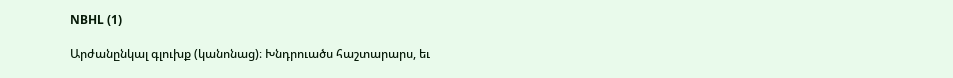NBHL (1)

Արժանընկալ գլուխք (կանոնաց)։ Խնդրուածս հաշտարարս, եւ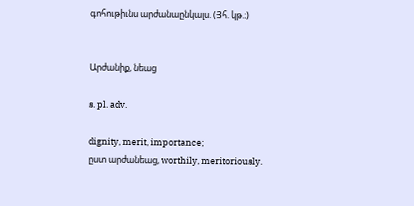գոհութիւնս արժանաընկալս. (Յհ. կթ.։)


Արժանիք, նեաց

s. pl. adv.

dignity, merit, importance;
ըստ արժանեաց, worthily, meritoriously.